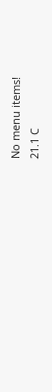No menu items!
21.1 C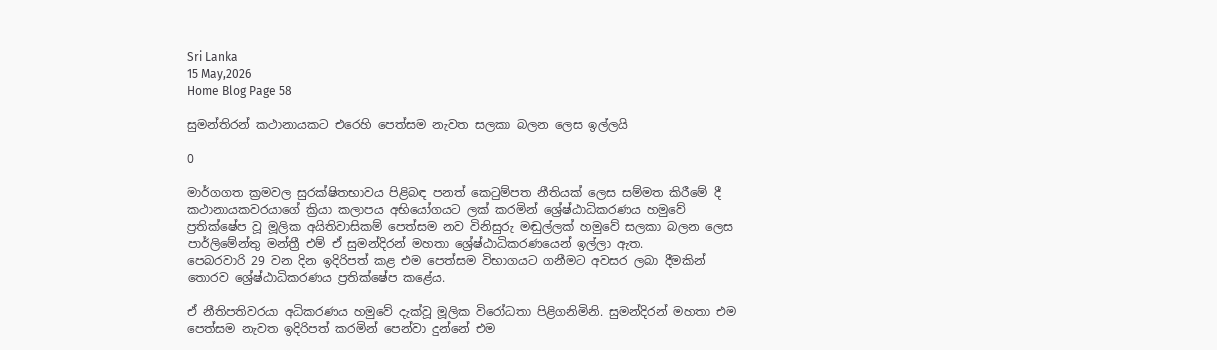Sri Lanka
15 May,2026
Home Blog Page 58

සුමන්තිරන් කථානායකට එරෙහි පෙත්සම නැවත සලකා බලන ලෙස ඉල්ලයි

0

මාර්ගගත ක්‍රමවල සුරක්ෂිතභාවය පිළිබඳ පනත් කෙටුම්පත නීතියක් ලෙස සම්මත කිරීමේ දී කථානායකවරයාගේ ක්‍රියා කලාපය අභියෝගයට ලක් කරමින් ශ්‍රේෂ්ඨාධිකරණය හමුවේ ප්‍රතික්ෂේප වූ මූලික අයිතිවාසිකම් පෙත්සම නව විනිසුරු මඬුල්ලක් හමුවේ සලකා බලන ලෙස පාර්ලිමේන්තු මන්ත්‍රී එම් ඒ සුමන්දිරන් මහතා ශ්‍රේෂ්ඨාධිකරණයෙන් ඉල්ලා ඇත.
පෙබරවාරි 29 වන දින ඉදිරිපත් කළ එම පෙත්සම විභාගයට ගනීමට අවසර ලබා දීමකින් තොරව ශ්‍රේෂ්ඨාධිකරණය ප්‍රතික්ෂේප කළේය.

ඒ නීතිපතිවරයා අධිකරණය හමුවේ දැක්වූ මූලික විරෝධතා පිළිගනිමිනි. සුමන්දිරන් මහතා එම පෙත්සම නැවත ඉදිරිපත් කරමින් පෙන්වා දුන්නේ එම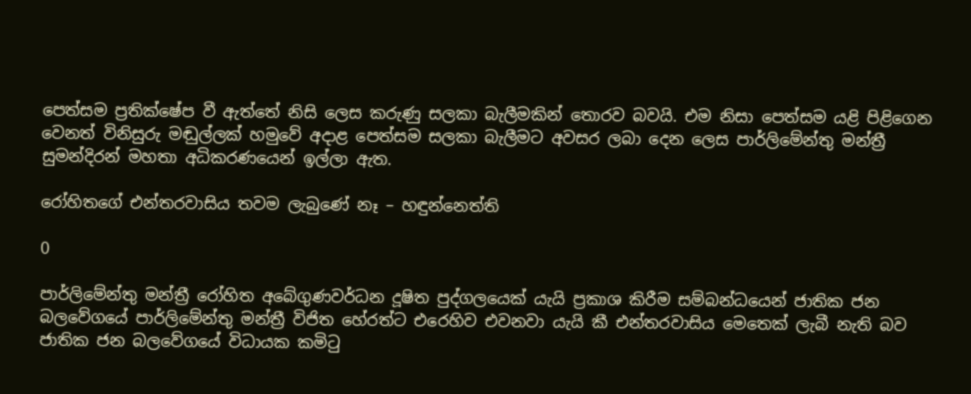පෙත්සම ප්‍රතික්ෂේප වී ඇත්තේ නිසි ලෙස කරුණු සලකා බැලීමකින් තොරව බවයි. එම නිසා පෙත්සම යළි පිළිගෙන වෙනත් විනිසුරු මඬුල්ලක් හමුවේ අදාළ පෙත්සම සලකා බැලීමට අවසර ලබා දෙන ලෙස පාර්ලිමේන්තු මන්ත්‍රී සුමන්දිරන් මහතා අධිකරණයෙන් ඉල්ලා ඇත.

රෝහිතගේ එන්තරවාසිය තවම ලැබුණේ නෑ – හඳුන්නෙත්ති

0

පාර්ලිමේන්තු මන්ත්‍රී රෝහිත අබේගුණවර්ධන දූෂිත පුද්ගලයෙක් යැයි ප්‍රකාශ කිරීම සම්බන්ධයෙන් ජාතික ජන බලවේගයේ පාර්ලිමේන්තු මන්ත්‍රී විජිත හේරත්ට එරෙහිව එවනවා යැයි කී එන්තරවාසිය මෙතෙක් ලැබී නැති බව ජාතික ජන බලවේගයේ විධායක කමිටු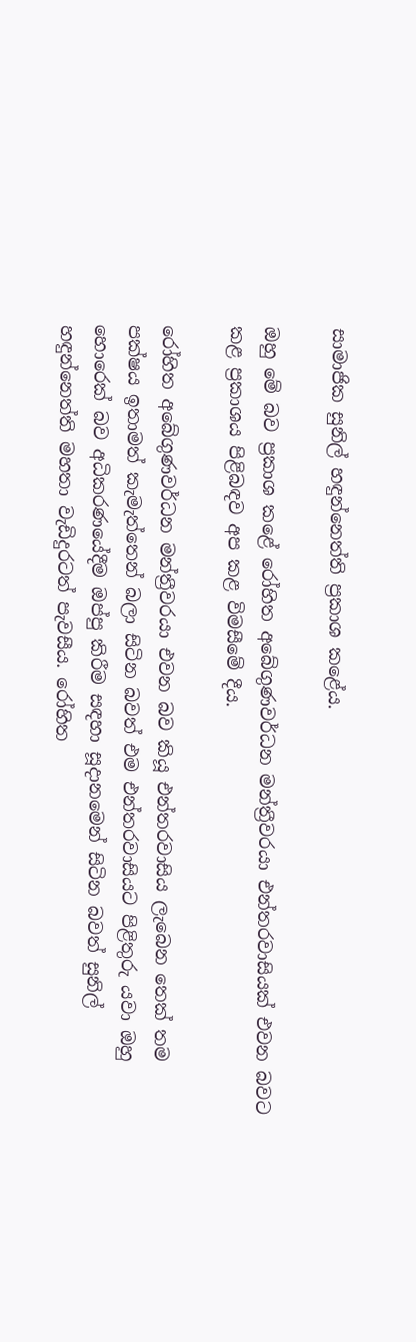සාමාජික සුනිල් හඳුන්නෙත්ති ප්‍රකාශ කළේය.

ඔහු මේ බව ප්‍රකාශ කළේ රෝහිත අබේගුණවර්ධන මන්ත්‍රීවරයා එන්තරවාසියක් එවන බවට කළ ප්‍රකාශය පිළිබඳව අප කළ විමසීමේ දීය.

රෝහිත අබේගුණවර්ධන මන්ත්‍රීවරයා එවන බව කියූ එන්තරවාසිය ලැබෙන තෙක් තම පක්ෂය ඉතාමත් කැමැත්තෙන් බලා සිටින බවත් එම එන්තරවාසියට පිළිතුරු යවා ඔහු හොරෙක් බව අධිකරණයේදීම ඔප්පු කිරීම සඳහා සූදානමෙන් සිටින බවත් සුනිල් හඳුන්නෙත්ති මහතා වැඩිදුරටත් පැවසීය. රෝහිත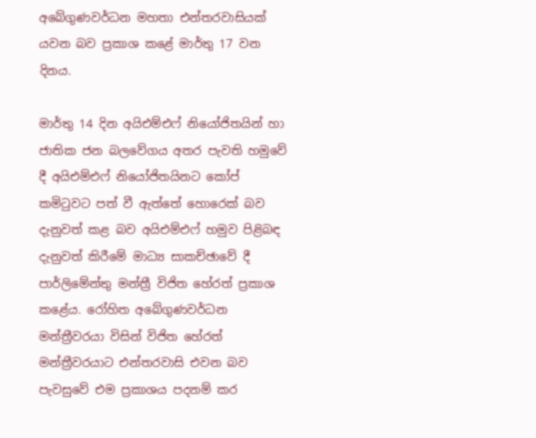අබේගුණවර්ධන මහතා එන්තරවාසියක් යවන බව ප්‍රකාශ කළේ මාර්තු 17 වන දිනය.

මාර්තු 14 දින අයිඑම්එෆ් නියෝජිතයින් හා ජාතික ජන බලවේගය අතර පැවති හමුවේ දී අයිඑම්එෆ් නියෝජිතයිනට කෝප් කමිටුවට පත් වී ඇත්තේ හොරෙක් බව දැනුවත් කළ බව අයිඑම්එෆ් හමුව පිළිබඳ දැනුවත් කිරීමේ මාධ්‍ය සාකච්ඡාවේ දී පාර්ලිමේන්තු මන්ත්‍රී විජිත හේරත් ප්‍රකාශ කළේය. රෝහිත අබේගුණවර්ධන මන්ත්‍රීවරයා විසින් විජිත හේරත් මන්ත්‍රීවරයාට එන්තරවාසි එවන බව පැවසුවේ එම ප්‍රකාශය පදනම් කර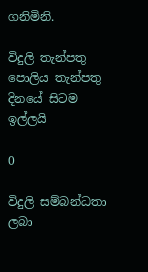ගනිමිනි.

විදුලි තැන්පතු පොලිය තැන්පතු දිනයේ සිටම ඉල්ලයි

0

විදුලි සම්බන්ධතා ලබා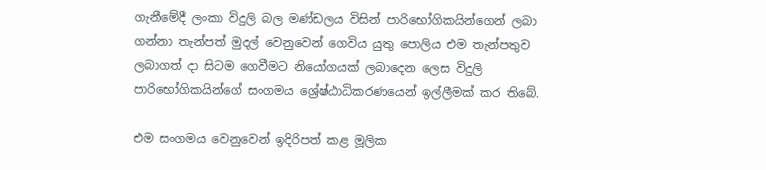ගැනීමේදී ලංකා විදුලි බල මණ්ඩලය විසින් පාරිභෝගිකයින්ගෙන් ලබා ගන්නා තැන්පත් මුදල් වෙනුවෙන් ගෙවිය යුතු පොලිය එම තැන්පතුව ලබාගත් දා සිටම ගෙවීමට නියෝගයක් ලබාදෙන ලෙස විදුලි පාරිභෝගිකයින්ගේ සංගමය ශ්‍රේෂ්ඨාධිකරණයෙන් ඉල්ලීමක් කර තිබේ.

එම සංගමය වෙනුවෙන් ඉදිරිපත් කළ මූලික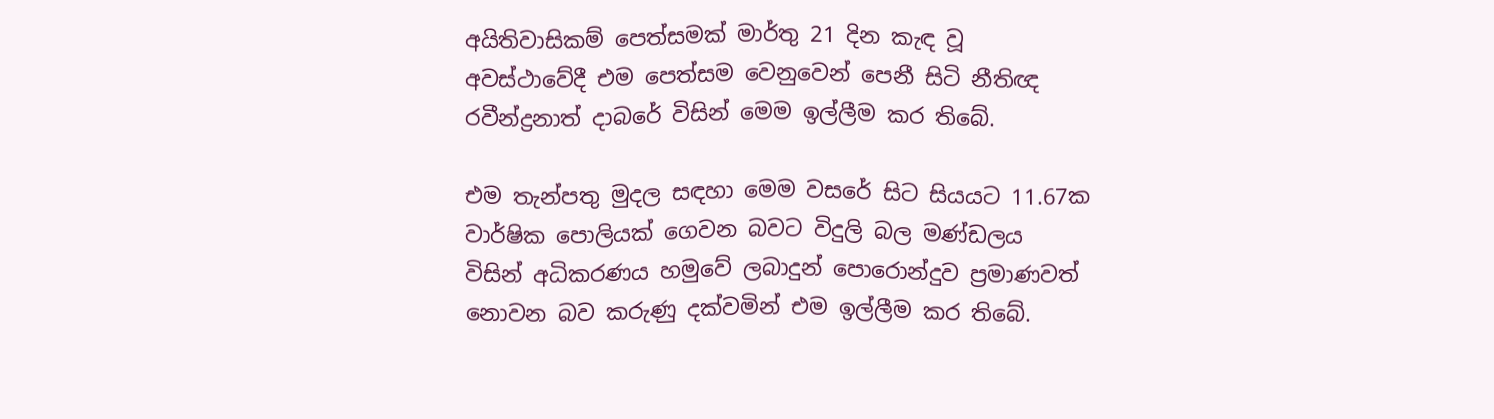අයිතිවාසිකම් පෙත්සමක් මාර්තු 21 දින කැඳ වූ අවස්ථාවේදී එම පෙත්සම වෙනුවෙන් පෙනී සිටි නීතිඥ රවීන්ද්‍රනාත් දාබරේ විසින් මෙම ඉල්ලීම කර තිබේ.

එම තැන්පතු මුදල සඳහා මෙම වසරේ සිට සියයට 11.67ක වාර්ෂික පොලියක් ගෙවන බවට විදුලි බල මණ්ඩලය විසින් අධිකරණය හමුවේ ලබාදුන් පොරොන්දුව ප්‍රමාණවත් නොවන බව කරුණු දක්වමින් එම ඉල්ලීම කර තිබේ.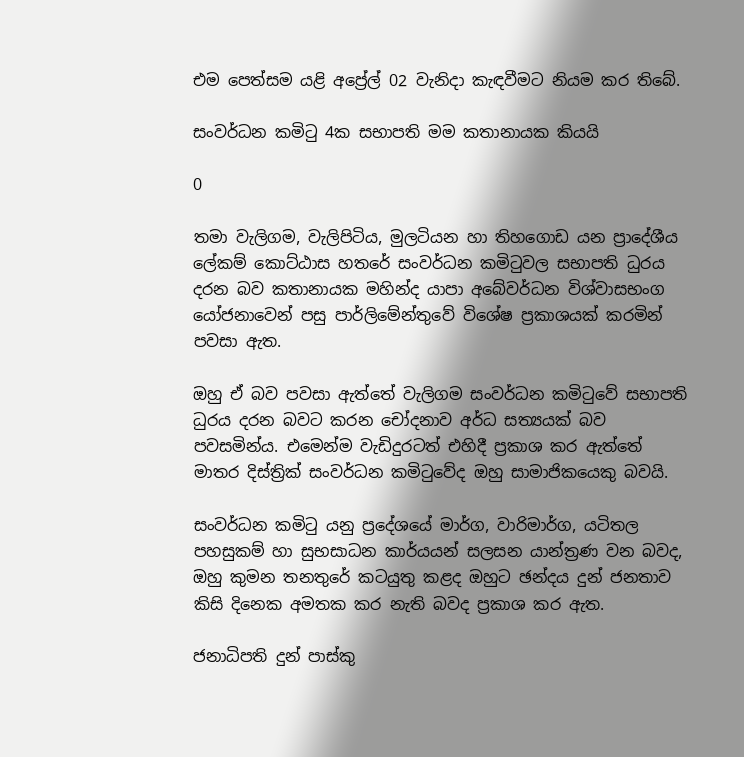එම පෙත්සම යළි අප්‍රේල් 02 වැනිදා කැඳවීමට නියම කර තිබේ.

සංවර්ධන කමිටු 4ක සභාපති මම කතානායක කියයි

0

තමා වැලිගම, වැලිපිටිය, මුලටියන හා තිහගොඩ යන ප්‍රාදේශීය ලේකම් කොට්ඨාස හතරේ සංවර්ධන කමිටුවල සභාපති ධුරය දරන බව කතානායක මහින්ද යාපා අබේවර්ධන විශ්වාසභංග යෝජනාවෙන් පසු පාර්ලිමේන්තුවේ විශේෂ ප්‍රකාශයක් කරමින් පවසා ඇත.

ඔහු ඒ බව පවසා ඇත්තේ වැලිගම සංවර්ධන කමිටුවේ සභාපති ධුරය දරන බවට කරන චෝදනාව අර්ධ සත්‍යයක් බව පවසමින්ය. එමෙන්ම වැඩිදුරටත් එහිදී ප්‍රකාශ කර ඇත්තේ මාතර දිස්ත්‍රික් සංවර්ධන කමිටුවේද ඔහු සාමාජිකයෙකු බවයි.

සංවර්ධන කමිටු යනු ප්‍රදේශයේ මාර්ග, වාරිමාර්ග, යටිතල පහසුකම් හා සුභසාධන කාර්යයන් සලසන යාන්ත්‍රණ වන බවද, ඔහු කුමන තනතුරේ කටයුතු කළද ඔහුට ඡන්දය දුන් ජනතාව කිසි දිනෙක අමතක කර නැති බවද ප්‍රකාශ කර ඇත.

ජනාධිපති දුන් පාස්කු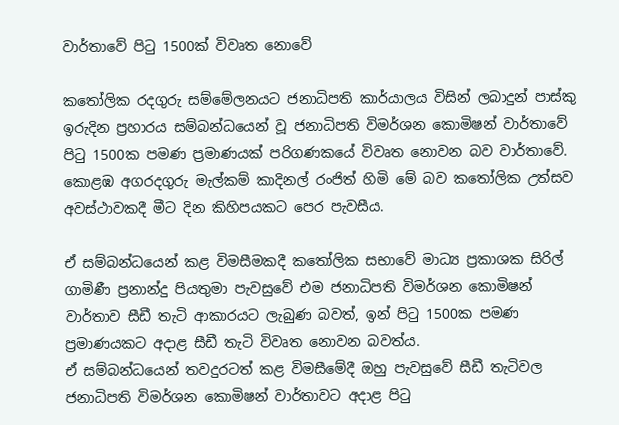වාර්තාවේ පිටු 1500ක් විවෘත නොවේ

කතෝලික රදගුරු සම්මේලනයට ජනාධිපති කාර්යාලය විසින් ලබාදුන් පාස්කු ඉරුදින ප්‍රහාරය සම්බන්ධයෙන් වූ ජනාධිපති විමර්ශන කොමිෂන් වාර්තාවේ පිටු 1500ක පමණ ප්‍රමාණයක් පරිගණකයේ විවෘත නොවන බව වාර්තාවේ. කොළඹ අගරදගුරු මැල්කම් කාදිනල් රංජිත් හිමි මේ බව කතෝලික උත්සව අවස්ථාවකදී මීට දින කිහිපයකට පෙර පැවසීය.

ඒ සම්බන්ධයෙන් කළ විමසීමකදී කතෝලික සභාවේ මාධ්‍ය ප්‍රකාශක සිරිල් ගාමිණී ප්‍රනාන්දු පියතුමා පැවසුවේ එම ජනාධිපති විමර්ශන කොමිෂන් වාර්තාව සීඩී තැටි ආකාරයට ලැබුණ බවත්, ඉන් පිටු 1500ක පමණ ප්‍රමාණයකට අදාළ සීඩී තැටි විවෘත නොවන බවත්ය.
ඒ සම්බන්ධයෙන් තවදුරටත් කළ විමසීමේදී ඔහු පැවසුවේ සීඩී තැටිවල ජනාධිපති විමර්ශන කොමිෂන් වාර්තාවට අදාළ පිටු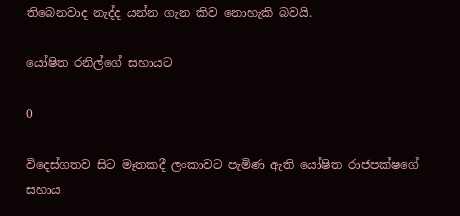තිබෙනවාද නැද්ද යන්න ගැන කිව නොහැකි බවයි.

යෝෂිත රනිල්ගේ සහායට

0

විදෙස්ගතව සිට මෑතකදී ලංකාවට පැමිණ ඇති යෝෂිත රාජපක්ෂගේ සහාය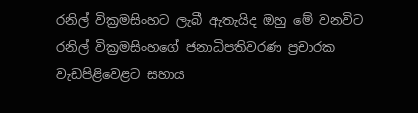රනිල් වික්‍රමසිංහට ලැබී ඇතැයිද ඔහු මේ වනවිට රනිල් වික්‍රමසිංහගේ ජනාධිපතිවරණ ප්‍රචාරක වැඩපිළිවෙළට සහාය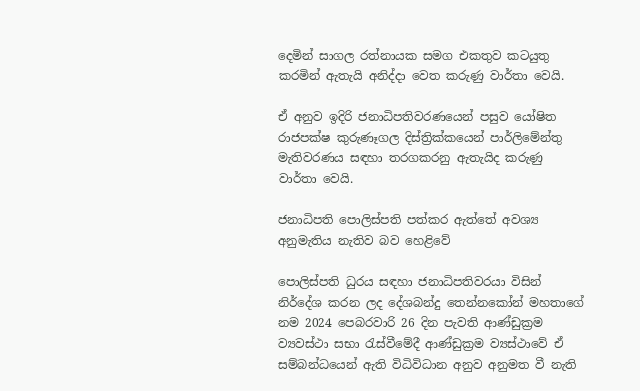දෙමින් සාගල රත්නායක සමග එකතුව කටයුතු කරමින් ඇතැයි අනිද්දා වෙත කරුණු වාර්තා වෙයි.

ඒ අනුව ඉදිරි ජනාධිපතිවරණයෙන් පසුව යෝෂිත රාජපක්ෂ කුරුණෑගල දිස්ත්‍රික්කයෙන් පාර්ලිමේන්තු මැතිවරණය සඳහා තරගකරනු ඇතැයිද කරුණු වාර්තා වෙයි.

ජනාධිපති පොලිස්පති පත්කර ඇත්තේ අවශ්‍ය අනුමැතිය නැතිව බව හෙළිවේ

පොලිස්පති ධුරය සඳහා ජනාධිපතිවරයා විසින් නිර්දේශ කරන ලද දේශබන්දු තෙන්නකෝන් මහතාගේ නම 2024 පෙබරවාරි 26 දින පැවති ආණ්ඩුක්‍රම ව්‍යවස්ථා සභා රැස්වීමේදී ආණ්ඩුක්‍රම ව්‍යස්ථාවේ ඒ සම්බන්ධයෙන් ඇති විධිවිධාන අනුව අනුමත වී නැති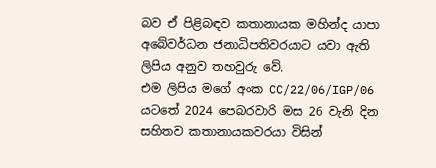බව ඒ පිළිබඳව කතානායක මහින්ද යාපා අබේවර්ධන ජනාධිපතිවරයාට යවා ඇති ලිපිය අනුව තහවුරු වේ.
එම ලිපිය මගේ අංක CC/22/06/IGP/06 යටතේ 2024 පෙබරවාරි මස 26 වැනි දින සහිතව කතානායකවරයා විසින්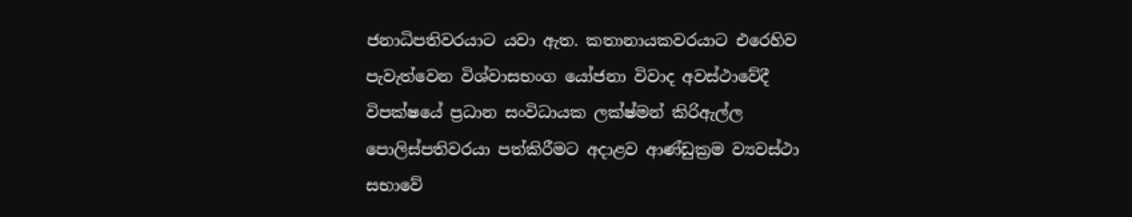ජනාධිපතිවරයාට යවා ඇත. කතානායකවරයාට එරෙහිව පැවැත්වෙන විශ්වාසභංග යෝජනා විවාද අවස්ථාවේදී විපක්ෂයේ ප්‍රධාන සංවිධායක ලක්ෂ්මන් කිරිඇල්ල පොලිස්පතිවරයා පත්කිරීමට අදාළව ආණ්ඩුක්‍රම ව්‍යවස්ථා සභාවේ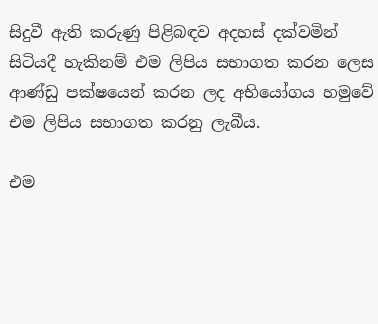සිදුවී ඇති කරුණු පිළිබඳව අදහස් දක්වමින් සිටියදී හැකිනම් එම ලිපිය සභාගත කරන ලෙස ආණ්ඩු පක්ෂයෙන් කරන ලද අභියෝගය හමුවේ එම ලිපිය සභාගත කරනු ලැබීය.

එම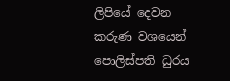ලිපියේ දෙවන කරුණ වශයෙන් පොලිස්පති ධුරය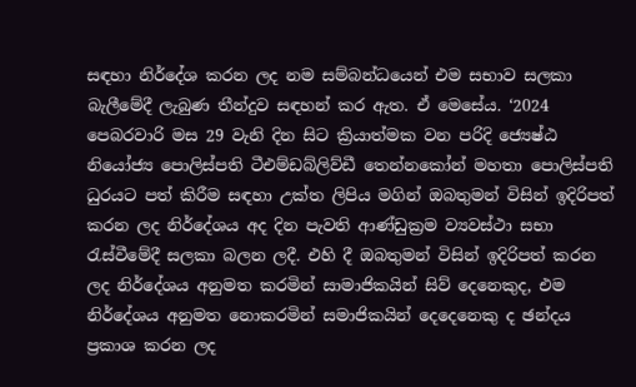සඳහා නිර්දේශ කරන ලද නම සම්බන්ධයෙන් එම සභාව සලකා බැලීමේදී ලැබුණ තීන්දුව සඳහන් කර ඇත. ඒ මෙසේය. ‘2024 පෙබරවාරි මස 29 වැනි දින සිට ක්‍රියාත්මක වන පරිදි ජ්‍යෙෂ්ඨ නියෝජ්‍ය පොලිස්පති ටීඑම්ඩබ්ලිව්ඩී තෙන්නකෝන් මහතා පොලිස්පති ධුරයට පත් කිරීම සඳහා උක්ත ලිපිය මගින් ඔබතුමන් විසින් ඉදිරිපත් කරන ලද නිර්දේශය අද දින පැවති ආණ්ඩුක්‍රම ව්‍යවස්ථා සභා රැස්වීමේදී සලකා බලන ලදී. එහි දී ඔබතුමන් විසින් ඉදිරිපත් කරන ලද නිර්දේශය අනුමත කරමින් සාමාජිකයින් සිව් දෙනෙකුද, එම නිර්දේශය අනුමත නොකරමින් සමාජිකයින් දෙදෙනෙකු ද ඡන්දය ප්‍රකාශ කරන ලද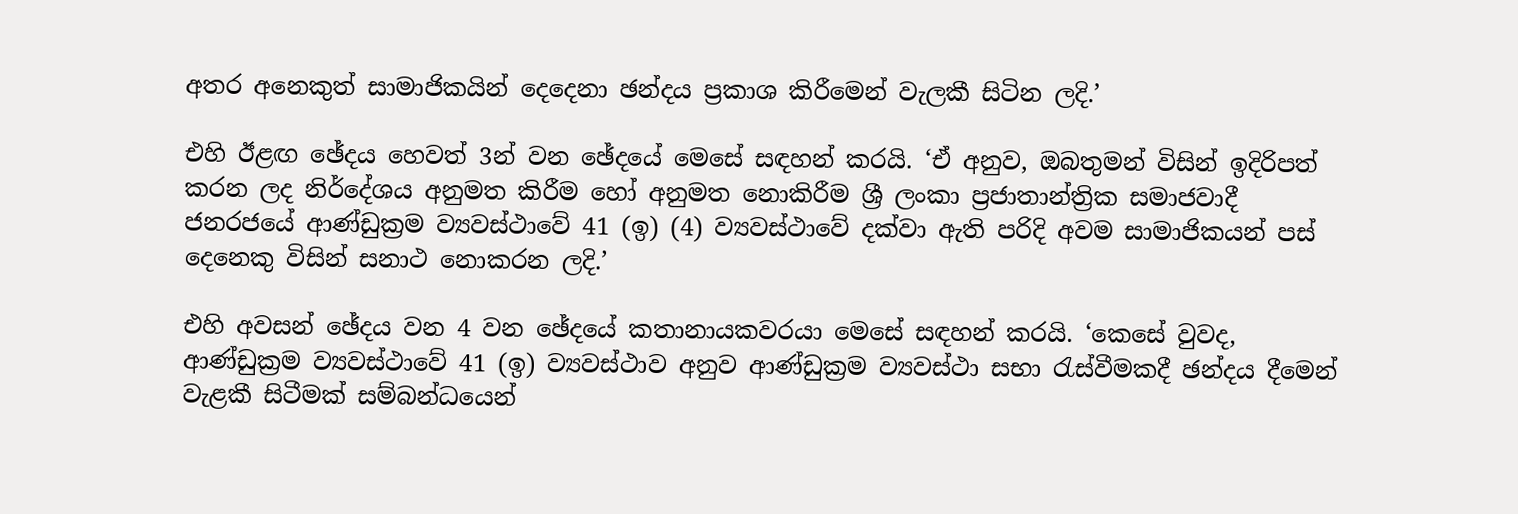අතර අනෙකුත් සාමාජිකයින් දෙදෙනා ඡන්දය ප්‍රකාශ කිරීමෙන් වැලකී සිටින ලදි.’

එහි ඊළඟ ඡේදය හෙවත් 3න් වන ඡේදයේ මෙසේ සඳහන් කරයි. ‘ඒ අනුව, ඔබතුමන් විසින් ඉදිරිපත් කරන ලද නිර්දේශය අනුමත කිරීම හෝ අනුමත නොකිරීම ශ්‍රී ලංකා ප්‍රජාතාන්ත්‍රික සමාජවාදී ජනරජයේ ආණ්ඩුක්‍රම ව්‍යවස්ථාවේ 41 (ඉ) (4) ව්‍යවස්ථාවේ දක්වා ඇති පරිදි අවම සාමාජිකයන් පස් දෙනෙකු විසින් සනාථ නොකරන ලදි.’

එහි අවසන් ඡේදය වන 4 වන ඡේදයේ කතානායකවරයා මෙසේ සඳහන් කරයි. ‘කෙසේ වුවද, ආණ්ඩුක්‍රම ව්‍යවස්ථාවේ 41 (ඉ) ව්‍යවස්ථාව අනුව ආණ්ඩුක්‍රම ව්‍යවස්ථා සභා රැස්වීමකදී ඡන්දය දීමෙන් වැළකී සිටීමක් සම්බන්ධයෙන්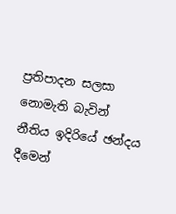ප්‍රතිපාදන සලසා නොමැති බැවින් නීතිය ඉදිරියේ ඡන්දය දීමෙන්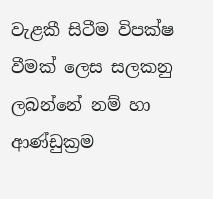වැළකී සිටීම විපක්ෂ වීමක් ලෙස සලකනු ලබන්නේ නම් හා ආණ්ඩුක්‍රම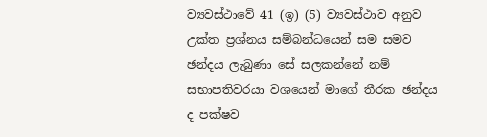ව්‍යවස්ථාවේ 41 (ඉ) (5) ව්‍යවස්ථාව අනුව උක්ත ප්‍රශ්නය සම්බන්ධයෙන් සම සමව ඡන්දය ලැබුණා සේ සලකන්නේ නම් සභාපතිවරයා වශයෙන් මාගේ තීරක ඡන්දය ද පක්ෂව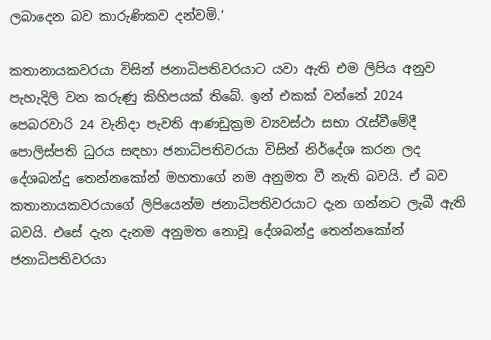ලබාදෙන බව කාරුණිකව දන්වමි.’

කතානායකවරයා විසින් ජනාධිපතිවරයාට යවා ඇති එම ලිපිය අනුව පැහැදිලි වන කරුණු කිහිපයක් තිබේ. ඉන් එකක් වන්නේ 2024 පෙබරවාරි 24 වැනිදා පැවති ආණඩුක්‍රම ව්‍යවස්ථා සභා රැස්වීමේදී පොලිස්පති ධුරය සඳහා ජනාධිපතිවරයා විසින් නිර්දේශ කරන ලද දේශබන්දු තෙන්නකෝන් මහතාගේ නම අනුමත වී නැති බවයි. ඒ බව කතානායකවරයාගේ ලිපියෙන්ම ජනාධිපතිවරයාට දැන ගන්නට ලැබී ඇති බවයි. එසේ දැන දැනම අනුමත නොවූ දේශබන්දු තෙන්නකෝන් ජනාධිපතිවරයා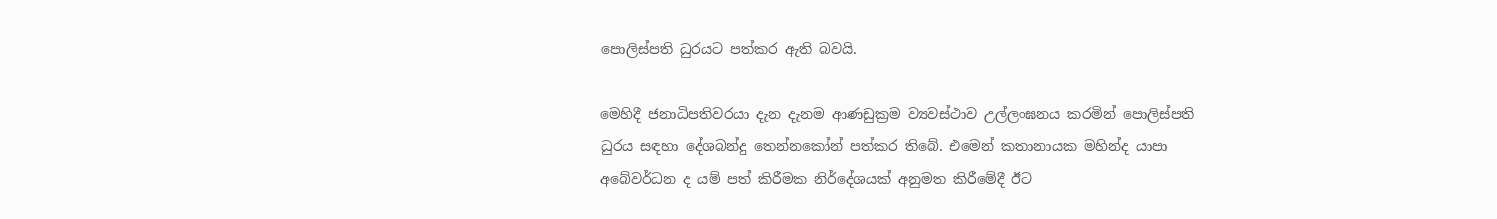පොලිස්පති ධුරයට පත්කර ඇති බවයි.

මෙහිදී ජනාධිපතිවරයා දැන දැනම ආණඩුක්‍රම ව්‍යවස්ථාව උල්ලංඝනය කරමින් පොලිස්පති ධුරය සඳහා දේශබන්දු තෙන්නකෝන් පත්කර තිබේ. එමෙන් කතානායක මහින්ද යාපා අබේවර්ධන ද යම් පත් කිරීමක නිර්දේශයක් අනුමත කිරීමේදී ඊට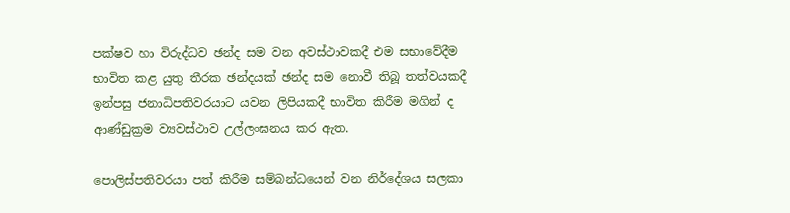පක්ෂව හා විරුද්ධව ඡන්ද සම වන අවස්ථාවකදී එම සභාවේදීම භාවිත කළ යුතු තීරක ඡන්දයක් ඡන්ද සම නොවී තිබූ තත්වයකදී ඉන්පසු ජනාධිපතිවරයාට යවන ලිපියකදී භාවිත කිරීම මගින් ද ආණ්ඩුක්‍රම ව්‍යවස්ථාව උල්ලංඝනය කර ඇත.

පොලිස්පතිවරයා පත් කිරීම සම්බන්ධයෙන් වන නිර්දේශය සලකා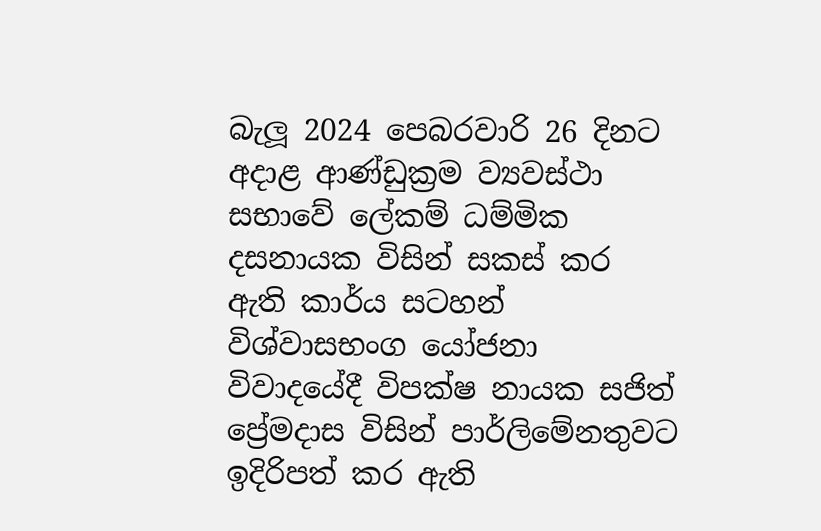බැලූ 2024 පෙබරවාරි 26 දිනට අදාළ ආණ්ඩුක්‍රම ව්‍යවස්ථා සභාවේ ලේකම් ධම්මික දසනායක විසින් සකස් කර ඇති කාර්ය සටහන් විශ්වාසභංග යෝජනා විවාදයේදී විපක්ෂ නායක සජිත් ප්‍රේමදාස විසින් පාර්ලිමේනතුවට ඉදිරිපත් කර ඇති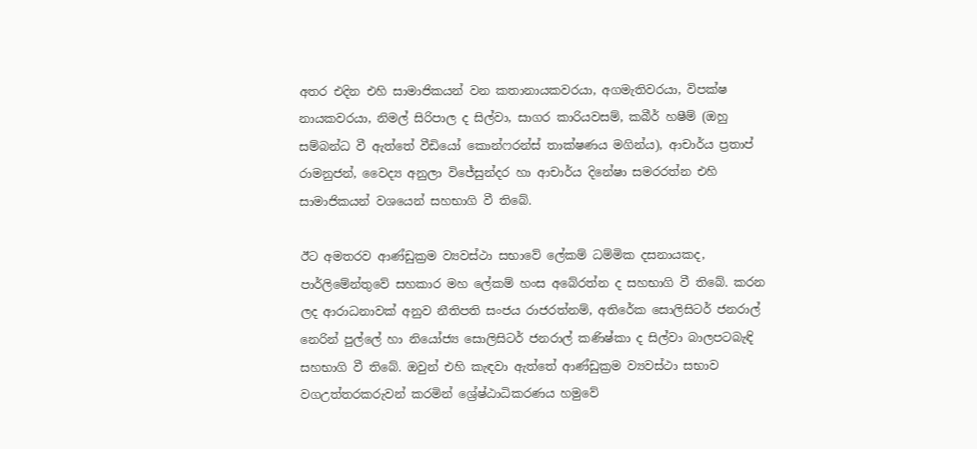අතර එදින එහි සාමාජිකයන් වන කතානායකවරයා, අගමැතිවරයා, විපක්ෂ නායකවරයා, නිමල් සිරිපාල ද සිල්වා, සාගර කාරියවසම්, කබීර් හෂීම් (ඔහු සම්බන්ධ වී ඇත්තේ වීඩියෝ කොන්ෆරන්ස් තාක්ෂණය මගින්ය), ආචාර්ය ප්‍රතාප් රාමනුජන්, වෛද්‍ය අනුලා විජේසුන්දර හා ආචාර්ය දිනේෂා සමරරත්න එහි සාමාජිකයන් වශයෙන් සහභාගි වී තිබේ.

ඊට අමතරව ආණ්ඩුක්‍රම ව්‍යවස්ථා සභාවේ ලේකම් ධම්මික දසනායකද, පාර්ලිමේන්තුවේ සහකාර මහ ලේකම් හංස අබේරත්න ද සහභාගි වී තිබේ. කරන ලද ආරාධනාවක් අනුව නීතිපති සංජය රාජරත්නම්, අතිරේක සොලිසිටර් ජනරාල් නෙරින් පුල්ලේ හා නියෝජ්‍ය සොලිසිටර් ජනරාල් කණිෂ්කා ද සිල්වා බාලපටබැඳි සහභාගි වී තිබේ. ඔවුන් එහි කැඳවා ඇත්තේ ආණ්ඩුක්‍රම ව්‍යවස්ථා සභාව වගඋත්තරකරුවන් කරමින් ශ්‍රේෂ්ඨාධිකරණය හමුවේ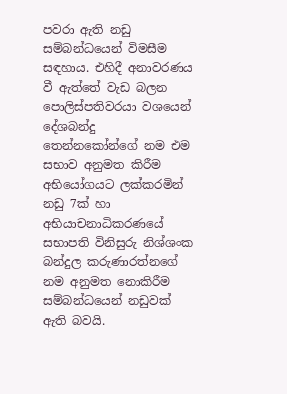පවරා ඇති නඩු සම්බන්ධයෙන් විමසීම සඳහාය. එහිදී අනාවරණය වී ඇත්තේ වැඩ බලන පොලිස්පතිවරයා වශයෙන් දේශබන්දු තෙන්නකෝන්ගේ නම එම සභාව අනුමත කිරීම අභියෝගයට ලක්කරමින් නඩු 7ක් හා අභියාචනාධිකරණයේ සභාපති විනිසුරු නිශ්ශංක බන්දුල කරුණාරත්නගේ නම අනුමත නොකිරීම සම්බන්ධයෙන් නඩුවක් ඇති බවයි.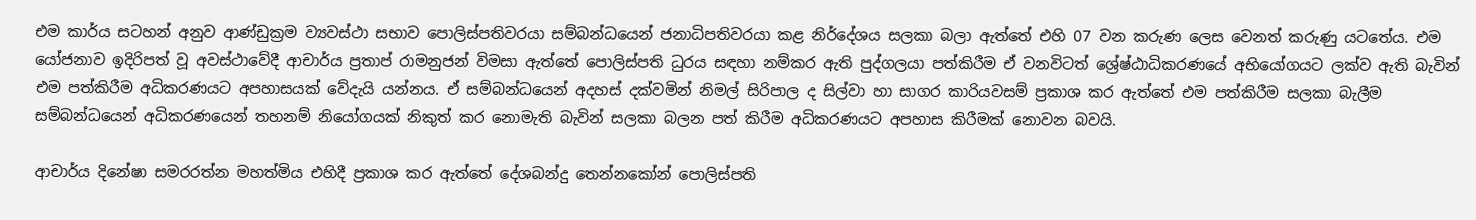එම කාර්ය සටහන් අනුව ආණ්ඩුක්‍රම ව්‍යවස්ථා සභාව පොලිස්පතිවරයා සම්බන්ධයෙන් ජනාධිපතිවරයා කළ නිර්දේශය සලකා බලා ඇත්තේ එහි 07 වන කරුණ ලෙස වෙනත් කරුණු යටතේය. එම යෝජනාව ඉදිරිපත් වූ අවස්ථාවේදී ආචාර්ය ප්‍රතාප් රාමනුජන් විමසා ඇත්තේ පොලිස්පති ධුරය සඳහා නම්කර ඇති පුද්ගලයා පත්කිරීම ඒ වනවිටත් ශ්‍රේෂ්ඨාධිකරණයේ අභියෝගයට ලක්ව ඇති බැවින් එම පත්කිරීම අධිකරණයට අපහාසයක් වේදැයි යන්නය. ඒ සම්බන්ධයෙන් අදහස් දක්වමින් නිමල් සිරිපාල ද සිල්වා හා සාගර කාරියවසම් ප්‍රකාශ කර ඇත්තේ එම පත්කිරීම සලකා බැලීම සම්බන්ධයෙන් අධිකරණයෙන් තහනම් නියෝගයක් නිකුත් කර නොමැති බැවින් සලකා බලන පත් කිරීම අධිකරණයට අපහාස කිරීමක් නොවන බවයි.

ආචාර්ය දිනේෂා සමරරත්න මහත්මිය එහිදී ප්‍රකාශ කර ඇත්තේ දේශබන්දු තෙන්නකෝන් පොලිස්පති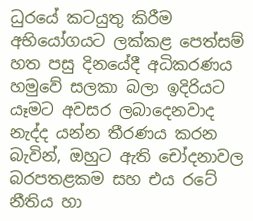ධුරයේ කටයුතු කිරීම අභියෝගයට ලක්කළ පෙත්සම් හත පසු දිනයේදී අධිකරණය හමුවේ සලකා බලා ඉදිරියට යෑමට අවසර ලබාදෙනවාද නැද්ද යන්න තීරණය කරන බැවින්, ඔහුට ඇති චෝදනාවල බරපතළකම සහ එය රටේ නීතිය හා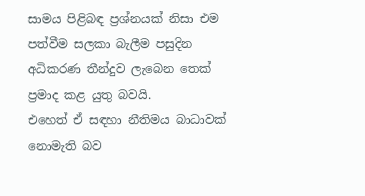සාමය පිළිබඳ ප්‍රශ්නයක් නිසා එම පත්වීම සලකා බැලීම පසුදින අධිකරණ තීන්දුව ලැබෙන තෙක් ප්‍රමාද කළ යුතු බවයි.
එහෙත් ඒ සඳහා නීතිමය බාධාවක් නොමැති බව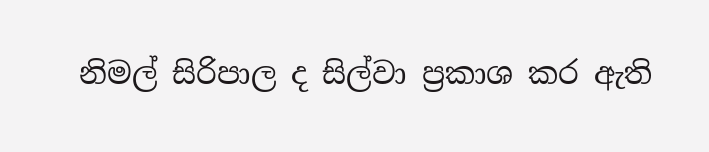නිමල් සිරිපාල ද සිල්වා ප්‍රකාශ කර ඇති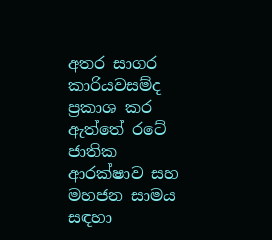අතර සාගර කාරියවසම්ද ප්‍රකාශ කර ඇත්තේ රටේ ජාතික ආරක්ෂාව සහ මහජන සාමය සඳහා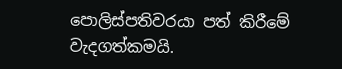පොලිස්පතිවරයා පත් කිරීමේ වැදගත්කමයි.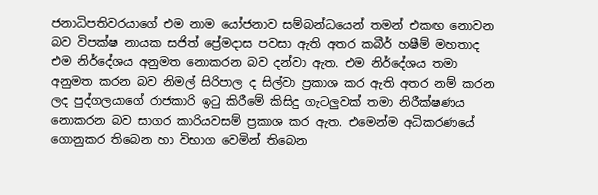ජනාධිපතිවරයාගේ එම නාම යෝජනාව සම්බන්ධයෙන් තමන් එකඟ නොවන බව විපක්ෂ නායක සජිත් ප්‍රේමදාස පවසා ඇති අතර කබීර් හෂීම් මහතාද එම නිර්දේශය අනුමත නොකරන බව දන්වා ඇත. එම නිර්දේශය තමා අනුමත කරන බව නිමල් සිරිපාල ද සිල්වා ප්‍රකාශ කර ඇති අතර නම් කරන ලද පුද්ගලයාගේ රාජකාරි ඉටු කිරීමේ කිසිදු ගැටලුවක් තමා නිරීක්ෂණය නොකරන බව සාගර කාරියවසම් ප්‍රකාශ කර ඇත. එමෙන්ම අධිකරණයේ ගොනුකර තිබෙන හා විභාග වෙමින් තිබෙන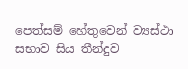පෙත්සම් හේතුවෙන් ව්‍යස්ථා සභාව සිය තීන්දුව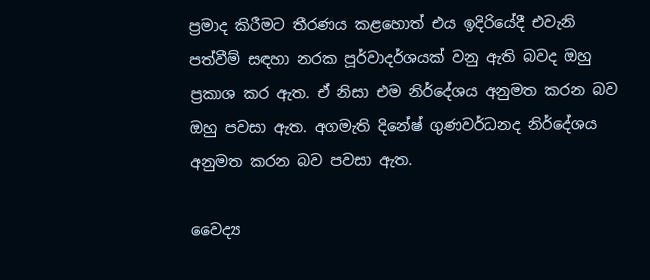ප්‍රමාද කිරීමට තීරණය කළහොත් එය ඉදිරියේදී එවැනි පත්වීම් සඳහා නරක පූර්වාදර්ශයක් වනු ඇති බවද ඔහු ප්‍රකාශ කර ඇත. ඒ නිසා එම නිර්දේශය අනුමත කරන බව ඔහු පවසා ඇත. අගමැති දිනේෂ් ගුණවර්ධනද නිර්දේශය අනුමත කරන බව පවසා ඇත.

වෛද්‍ය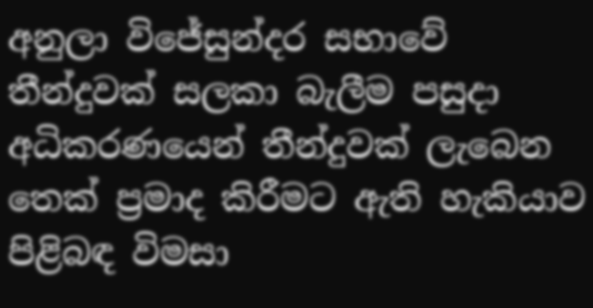අනුලා විජේසුන්දර සභාවේ තීන්දුවක් සලකා බැලීම පසුදා අධිකරණයෙන් තීන්දුවක් ලැබෙන තෙක් ප්‍රමාද කිරීමට ඇති හැකියාව පිළිබඳ විමසා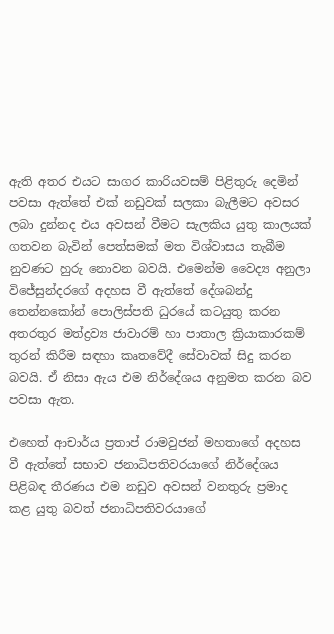ඇති අතර එයට සාගර කාරියවසම් පිළිතුරු දෙමින් පවසා ඇත්තේ එක් නඩුවක් සලකා බැලීමට අවසර ලබා දුන්නද එය අවසන් වීමට සැලකිය යුතු කාලයක් ගතවන බැවින් පෙත්සමක් මත විශ්වාසය තැබීම නුවණට හුරු නොවන බවයි. එමෙන්ම වෛද්‍ය අනුලා විජේසුන්දරගේ අදහස වී ඇත්තේ දේශබන්දු තෙන්නකෝන් පොලිස්පති ධුරයේ කටයුතු කරන අතරතුර මත්ද්‍රව්‍ය ජාවාරම් හා පාතාල ක්‍රියාකාරකම් තුරන් කිරීම සඳහා කෘතවේදී සේවාවක් සිදු කරන බවයි. ඒ නිසා ඇය එම නිර්දේශය අනුමත කරන බව පවසා ඇත.

එහෙත් ආචාර්ය ප්‍රතාප් රාමවුජන් මහතාගේ අදහස වී ඇත්තේ සභාව ජනාධිපතිවරයාගේ නිර්දේශය පිළිබඳ තීරණය එම නඩුව අවසන් වනතුරු ප්‍රමාද කළ යුතු බවත් ජනාධිපතිවරයාගේ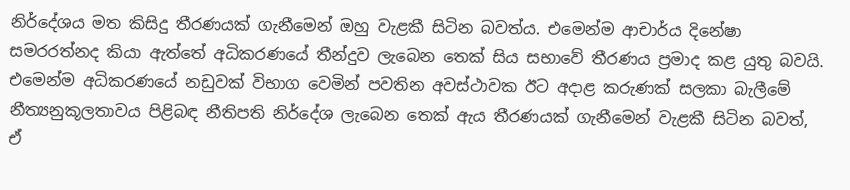නිර්දේශය මත කිසිදු තීරණයක් ගැනීමෙන් ඔහු වැළකී සිටින බවත්ය. එමෙන්ම ආචාර්ය දිනේෂා සමරරත්නද කියා ඇත්තේ අධිකරණයේ තීන්දුව ලැබෙන තෙක් සිය සභාවේ තීරණය ප්‍රමාද කළ යුතු බවයි. එමෙන්ම අධිකරණයේ නඩුවක් විභාග වෙමින් පවතින අවස්ථාවක ඊට අදාළ කරුණක් සලකා බැලීමේ නීත්‍යනුකූලතාවය පිළිබඳ නීතිපති නිර්දේශ ලැබෙන තෙක් ඇය තීරණයක් ගැනීමෙන් වැළකී සිටින බවත්, ඒ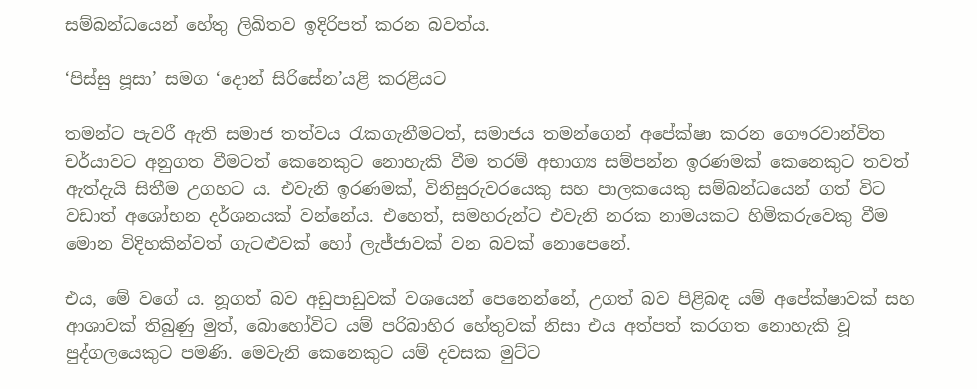සම්බන්ධයෙන් හේතු ලිඛිතව ඉදිරිපත් කරන බවත්ය.

‘පිස්සු පූසා’ සමග ‘දොන් සිරිසේන’යළි කරළියට

තමන්ට පැවරී ඇති සමාජ තත්වය රැකගැනීමටත්, සමාජය තමන්ගෙන් අපේක්ෂා කරන ගෞරවාන්විත චර්යාවට අනුගත වීමටත් කෙනෙකුට නොහැකි වීම තරම් අභාග්‍ය සම්පන්න ඉරණමක් කෙනෙකුට තවත් ඇත්දැයි සිතීම උගහට ය. එවැනි ඉරණමක්, විනිසුරුවරයෙකු සහ පාලකයෙකු සම්බන්ධයෙන් ගත් විට වඩාත් අශෝභන දර්ශනයක් වන්නේය. එහෙත්, සමහරුන්ට එවැනි නරක නාමයකට හිමිකරුවෙකු වීම මොන විදිහකින්වත් ගැටළුවක් හෝ ලැජ්ජාවක් වන බවක් නොපෙනේ.

එය, මේ වගේ ය. නූගත් බව අඩුපාඩුවක් වශයෙන් පෙනෙන්නේ, උගත් බව පිළිබඳ යම් අපේක්ෂාවක් සහ ආශාවක් තිබුණු මුත්, බොහෝවිට යම් පරිබාහිර හේතුවක් නිසා එය අත්පත් කරගත නොහැකි වූ පුද්ගලයෙකුට පමණි. මෙවැනි කෙනෙකුට යම් දවසක මුට්ට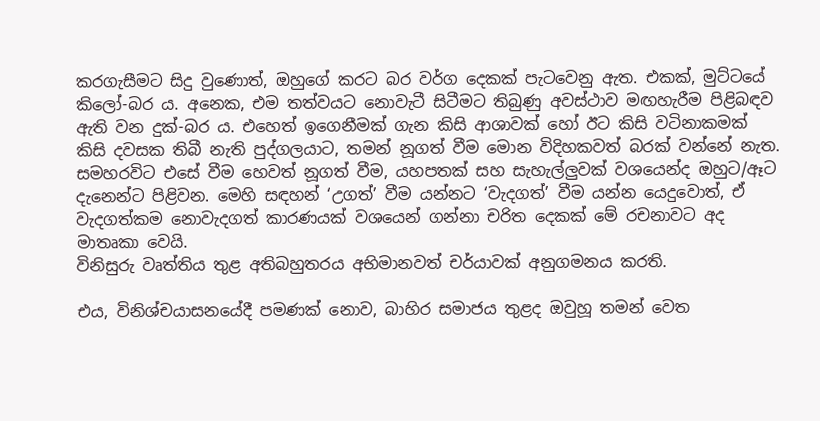කරගැසීමට සිදු වුණොත්, ඔහුගේ කරට බර වර්ග දෙකක් පැටවෙනු ඇත. එකක්, මුට්ටයේ කිලෝ-බර ය. අනෙක, එම තත්වයට නොවැටී සිටීමට තිබුණු අවස්ථාව මඟහැරීම පිළිබඳව ඇති වන දුක්-බර ය. එහෙත් ඉගෙනීමක් ගැන කිසි ආශාවක් හෝ ඊට කිසි වටිනාකමක් කිසි දවසක තිබී නැති පුද්ගලයාට, තමන් නූගත් වීම මොන විදිහකවත් බරක් වන්නේ නැත. සමහරවිට එසේ වීම හෙවත් නූගත් වීම, යහපතක් සහ සැහැල්ලුවක් වශයෙන්ද ඔහුට/ඈට දැනෙන්ට පිළිවන. මෙහි සඳහන් ‘උගත්’ වීම යන්නට ‘වැදගත්’ වීම යන්න යෙදුවොත්, ඒ වැදගත්කම නොවැදගත් කාරණයක් වශයෙන් ගන්නා චරිත දෙකක් මේ රචනාවට අද මාතෘකා වෙයි.
විනිසුරු වෘත්තිය තුළ අතිබහුතරය අභිමානවත් චර්යාවක් අනුගමනය කරති.

එය, විනිශ්චයාසනයේදී පමණක් නොව, බාහිර සමාජය තුළද ඔවුහූ තමන් වෙත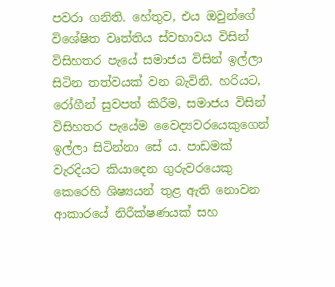පවරා ගනිති. හේතුව, එය ඔවුන්ගේ විශේෂිත වෘත්තිය ස්වභාවය විසින් විසිහතර පැයේ සමාජය විසින් ඉල්ලා සිටින තත්වයක් වන බැවිනි. හරියට, රෝගීන් සුවපත් කිරීම, සමාජය විසින් විසිහතර පැයේම වෛද්‍යවරයෙකුගෙන් ඉල්ලා සිටින්නා සේ ය. පාඩමක් වැරදියට කියාදෙන ගුරුවරයෙකු කෙරෙහි ශිෂ්‍යයන් තුළ ඇති නොවන ආකාරයේ නිරීක්ෂණයක් සහ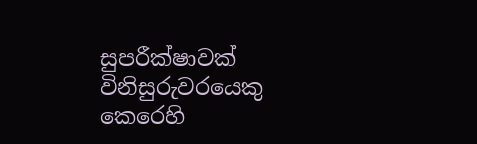සුපරීක්ෂාවක් විනිසුරුවරයෙකු කෙරෙහි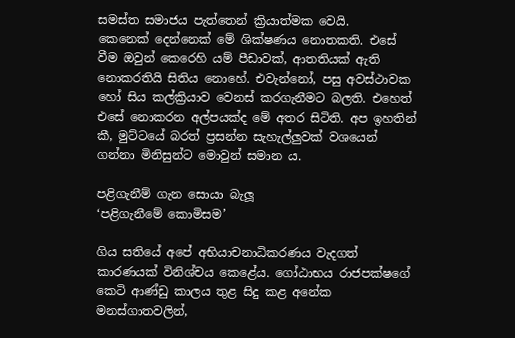සමස්ත සමාජය පැත්තෙන් ක්‍රියාත්මක වෙයි.
කෙනෙක් දෙන්නෙක් මේ ශික්ෂණය නොතකති. එසේ වීම ඔවුන් කෙරෙහි යම් පීඩාවක්, ආතතියක් ඇති නොකරතියි සිතිය නොහේ. එවැන්නෝ, පසු අවස්ථාවක හෝ සිය කල්ක්‍රියාව වෙනස් කරගැනීමට බලති. එහෙත් එසේ නොකරන අල්පයක්ද මේ අතර සිටිති. අප ඉහතින් කී, මුට්ටයේ බරත් ප්‍රසන්න සැහැල්ලුවක් වශයෙන් ගන්නා මිනිසුන්ට මොවුන් සමාන ය.

පළිගැනීම් ගැන සොයා බැලූ
‘පළිගැනීමේ කොමිසම’

ගිය සතියේ අපේ අභියාචනාධිකරණය වැදගත් කාරණයක් විනිශ්චය කෙළේය. ගෝඨාභය රාජපක්ෂගේ කෙටි ආණ්ඩු කාලය තුළ සිදු කළ අනේක මනස්ගාතවලින්,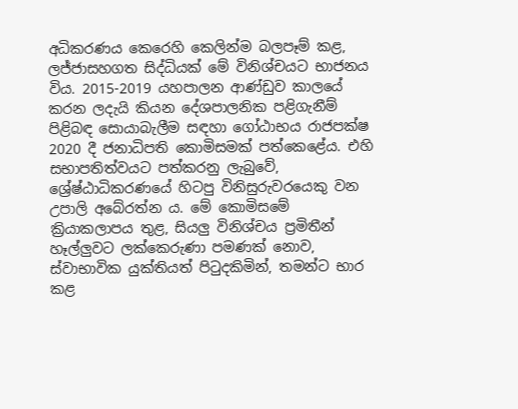අධිකරණය කෙරෙහි කෙලින්ම බලපෑම් කළ, ලජ්ජාසහගත සිද්ධියක් මේ විනිශ්චයට භාජනය විය. 2015-2019 යහපාලන ආණ්ඩුව කාලයේ කරන ලදැයි කියන දේශපාලනික පළිගැනීම් පිළිබඳ සොයාබැලීම සඳහා ගෝඨාභය රාජපක්ෂ 2020 දී ජනාධිපති කොමිසමක් පත්කෙළේය. එහි සභාපතිත්වයට පත්කරනු ලැබුවේ, ශ්‍රේෂ්ඨාධිකරණයේ හිටපු විනිසුරුවරයෙකු වන උපාලි අබේරත්න ය. මේ කොමිසමේ ක්‍රියාකලාපය තුළ, සියලු විනිශ්චය ප්‍රමිතීන් හෑල්ලුවට ලක්කෙරුණා පමණක් නොව, ස්වාභාවික යුක්තියත් පිටුදකිමින්, තමන්ට භාර කළ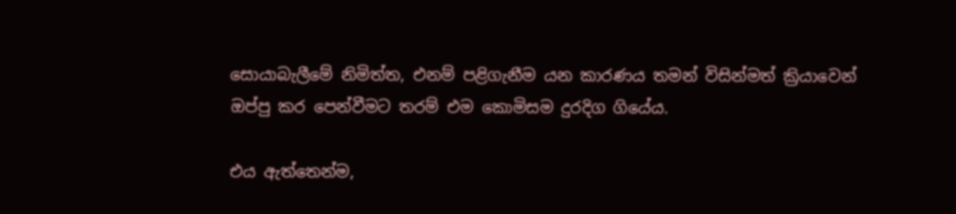සොයාබැලීමේ නිමිත්ත, එනම් පළිගැනීම යන කාරණය තමන් විසින්මත් ක්‍රියාවෙන් ඔප්පු කර පෙන්වීමට තරම් එම කොමිසම දුරදිග ගියේය.

එය ඇත්තෙන්ම,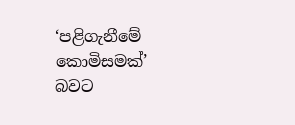‘පළිගැනීමේ කොමිසමක්’ බවට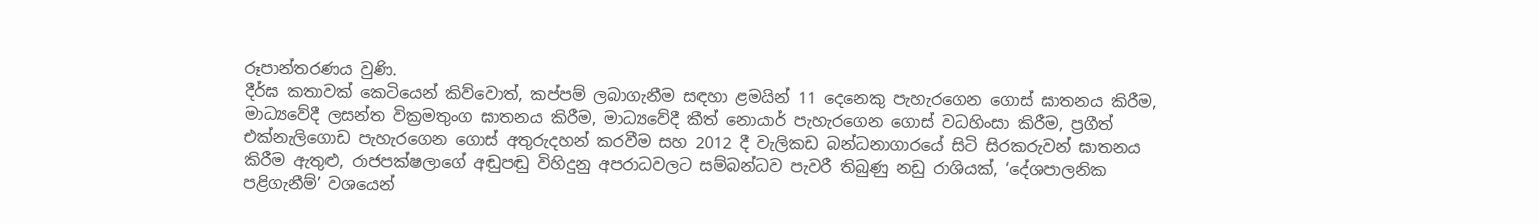රූපාන්තරණය වුණි.
දීර්ඝ කතාවක් කෙටියෙන් කිව්වොත්, කප්පම් ලබාගැනීම සඳහා ළමයින් 11 දෙනෙකු පැහැරගෙන ගොස් ඝාතනය කිරීම, මාධ්‍යවේදී ලසන්ත වික්‍රමතුංග ඝාතනය කිරීම, මාධ්‍යවේදී කීත් නොයාර් පැහැරගෙන ගොස් වධහිංසා කිරීම, ප්‍රගීත් එක්නැලිගොඩ පැහැරගෙන ගොස් අතුරුදහන් කරවීම සහ 2012 දී වැලිකඩ බන්ධනාගාරයේ සිටි සිරකරුවන් ඝාතනය කිරීම ඇතුළු, රාජපක්ෂලාගේ අඬුපඬු විහිදුනු අපරාධවලට සම්බන්ධව පැවරී තිබුණු නඩු රාශියක්, ‘දේශපාලනික පළිගැනීම්’ වශයෙන්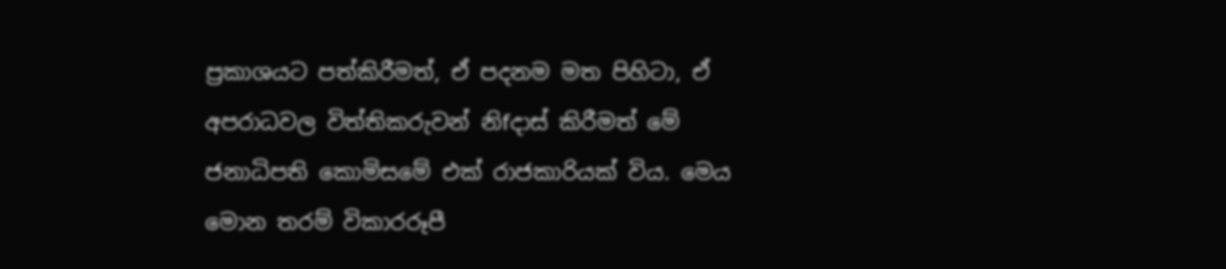ප්‍රකාශයට පත්කිරීමත්, ඒ පදනම මත පිහිටා, ඒ අපරාධවල විත්තිකරුවන් නිfදාස් කිරීමත් මේ ජනාධිපති කොමිසමේ එක් රාජකාරියක් විය. මෙය මොන තරම් විකාරරූපී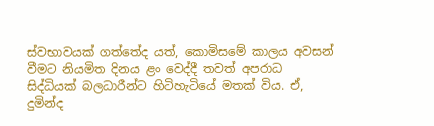ස්වභාවයක් ගත්තේද යත්, කොමිසමේ කාලය අවසන් වීමට නියමිත දිනය ළං වෙද්දී තවත් අපරාධ සිද්ධියක් බලධාරීන්ට හිටිහැටියේ මතක් විය. ඒ, දුමින්ද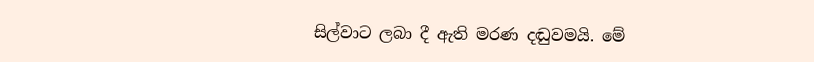සිල්වාට ලබා දී ඇති මරණ දඬුවමයි. මේ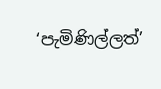‘පැමිණිල්ලත්’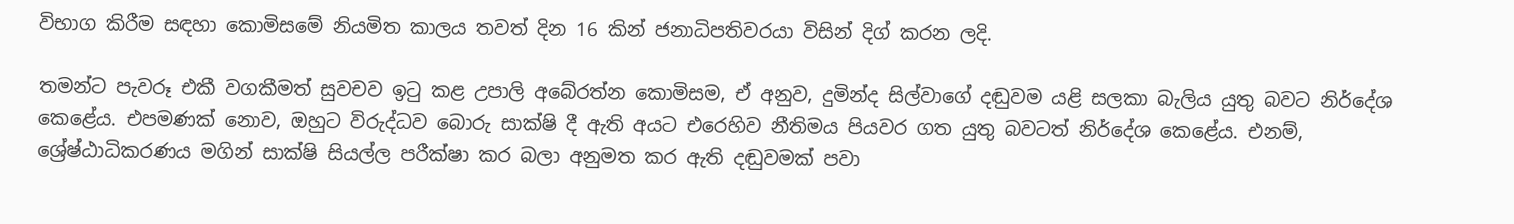විභාග කිරීම සඳහා කොමිසමේ නියමිත කාලය තවත් දින 16 කින් ජනාධිපතිවරයා විසින් දිග් කරන ලදි.

තමන්ට පැවරූ එකී වගකීමත් සුවචව ඉටු කළ උපාලි අබේරත්න කොමිසම, ඒ අනුව, දුමින්ද සිල්වාගේ දඬුවම යළි සලකා බැලිය යුතු බවට නිර්දේශ කෙළේය. එපමණක් නොව, ඔහුට විරුද්ධව බොරු සාක්ෂි දී ඇති අයට එරෙහිව නීතිමය පියවර ගත යුතු බවටත් නිර්දේශ කෙළේය. එනම්, ශ්‍රේෂ්ඨාධිකරණය මගින් සාක්ෂි සියල්ල පරීක්ෂා කර බලා අනුමත කර ඇති දඬුවමක් පවා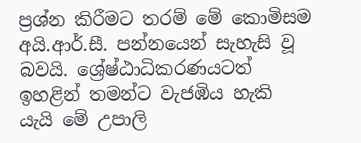ප්‍රශ්න කිරීමට තරම් මේ කොමිසම අයි.ආර්.සී. පන්නයෙන් සැහැසි වූ බවයි. ශ්‍රේෂ්ඨාධිකරණයටත් ඉහළින් තමන්ට වැජඹිය හැකි යැයි මේ උපාලි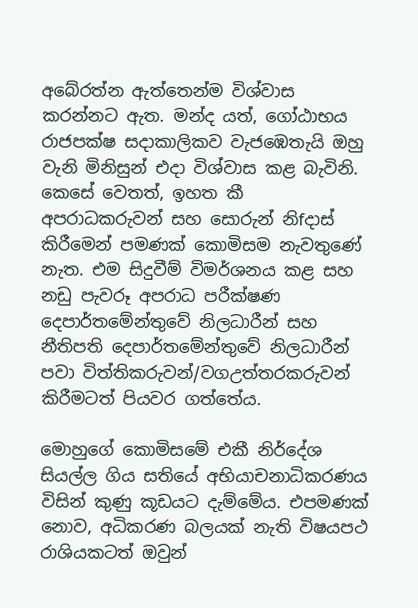අබේරත්න ඇත්තෙන්ම විශ්වාස කරන්නට ඇත. මන්ද යත්, ගෝඨාභය රාජපක්ෂ සදාකාලිකව වැජඹෙතැයි ඔහු වැනි මිනිසුන් එදා විශ්වාස කළ බැවිනි. කෙසේ වෙතත්, ඉහත කී අපරාධකරුවන් සහ සොරුන් නිfදාස් කිරීමෙන් පමණක් කොමිසම නැවතුණේ නැත. එම සිදුවීම් විමර්ශනය කළ සහ නඩු පැවරූ අපරාධ පරීක්ෂණ දෙපාර්තමේන්තුවේ නිලධාරීන් සහ නීතිපති දෙපාර්තමේන්තුවේ නිලධාරීන් පවා විත්තිකරුවන්/වගඋත්තරකරුවන් කිරීමටත් පියවර ගත්තේය.

මොහුගේ කොමිසමේ එකී නිර්දේශ සියල්ල ගිය සතියේ අභියාචනාධිකරණය විසින් කුණු කූඩයට දැම්මේය. එපමණක් නොව, අධිකරණ බලයක් නැති විෂයපථ රාශියකටත් ඔවුන්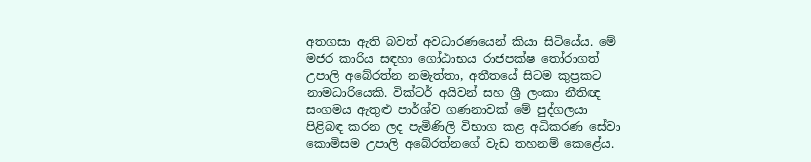අතගසා ඇති බවත් අවධාරණයෙන් කියා සිටියේය. මේ මජර කාරිය සඳහා ගෝඨාභය රාජපක්ෂ තෝරාගත් උපාලි අබේරත්න නමැත්තා, අතීතයේ සිටම කුප්‍රකට නාමධාරියෙකි. වික්ටර් අයිවන් සහ ශ්‍රී ලංකා නීතිඥ සංගමය ඇතුළු පාර්ශ්ව ගණනාවක් මේ පුද්ගලයා පිළිබඳ කරන ලද පැමිණිලි විභාග කළ අධිකරණ සේවා කොමිසම උපාලි අබේරත්නගේ වැඩ තහනම් කෙළේය.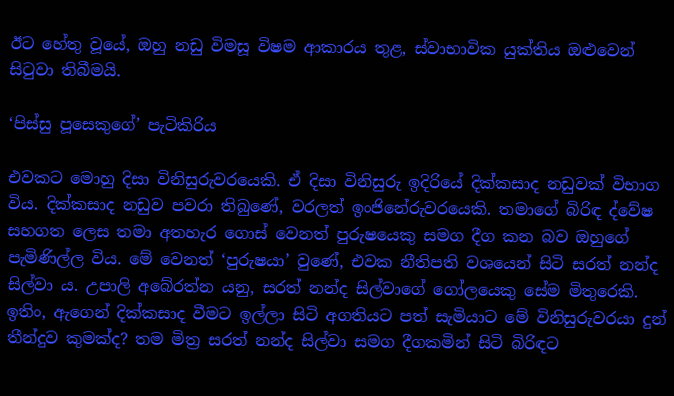ඊට හේතු වූයේ, ඔහු නඩු විමසූ විෂම ආකාරය තුළ, ස්වාභාවික යුක්තිය ඔළුවෙන් සිටුවා තිබීමයි.

‘පිස්සු පූසෙකුගේ’ පැටිකිරිය

එවකට මොහු දිසා විනිසුරුවරයෙකි. ඒ දිසා විනිසුරු ඉදිරියේ දික්කසාද නඩුවක් විභාග විය. දික්කසාද නඩුව පවරා තිබුණේ, වරලත් ඉංජිනේරුවරයෙකි. තමාගේ බිරිඳ ද්වේෂ සහගත ලෙස තමා අතහැර ගොස් වෙනත් පුරුෂයෙකු සමග දීග කන බව ඔහුගේ පැමිණිල්ල විය. මේ වෙනත් ‘පුරුෂයා’ වුණේ, එවක නීතිපති වශයෙන් සිටි සරත් නන්ද සිල්වා ය. උපාලි අබේරත්න යනු, සරත් නන්ද සිල්වාගේ ගෝලයෙකු සේම මිතුරෙකි. ඉතිං, ඇගෙන් දික්කසාද වීමට ඉල්ලා සිටි අගතියට පත් සැමියාට මේ විනිසුරුවරයා දුන් තීන්දුව කුමක්ද? තම මිත්‍ර සරත් නන්ද සිල්වා සමග දීගකමින් සිටි බිරිඳට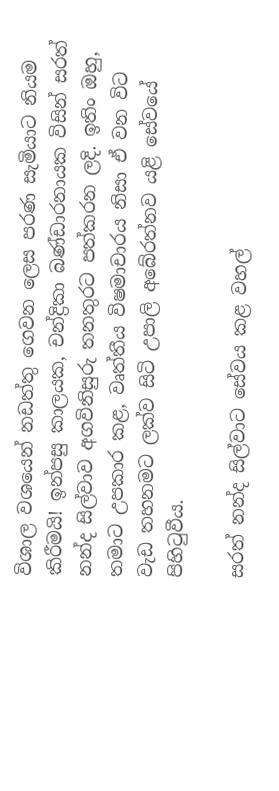විශාල වශයෙන් නඩත්තු ගෙවන ලෙස පරණ සැමියාට නියම කිරීමයි! ඉන්පසු කාලයක, චන්ද්‍රිකා බණ්ඩාරනායක විසින් සරත් නන්ද සිල්වාව අගවිනිසුරු තනතුරට පත්කරන ලදි. ඉතිං ඔහු, තමාට උපකාර කළ, වෘත්තීය විෂමාචාරය නිසා ඒ වන විට වැඩ තහනමට ලක්ව සිටි උපාලි අබේරත්නව යළි සේවයේ පිහිටුවීය.

සරත් නන්ද සිල්වාට සේවය කළ වහල්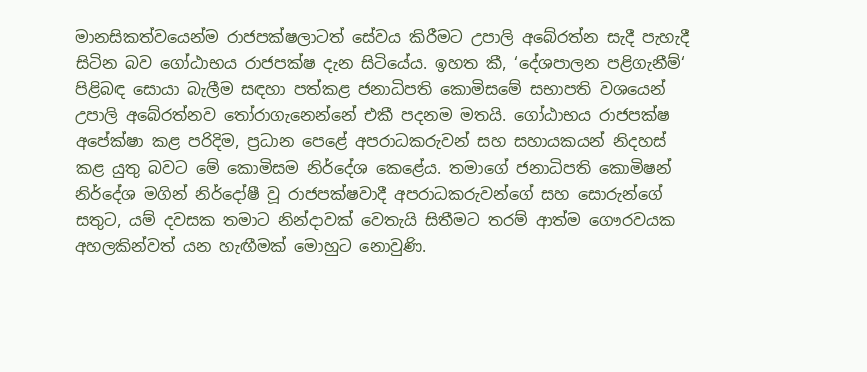මානසිකත්වයෙන්ම රාජපක්ෂලාටත් සේවය කිරීමට උපාලි අබේරත්න සැදී පැහැදී සිටින බව ගෝඨාභය රාජපක්ෂ දැන සිටියේය. ඉහත කී, ‘දේශපාලන පළිගැනීම්‘ පිළිබඳ සොයා බැලීම සඳහා පත්කළ ජනාධිපති කොමිසමේ සභාපති වශයෙන් උපාලි අබේරත්නව තෝරාගැනෙන්නේ එකී පදනම මතයි. ගෝඨාභය රාජපක්ෂ අපේක්ෂා කළ පරිදිම, ප්‍රධාන පෙළේ අපරාධකරුවන් සහ සහායකයන් නිදහස් කළ යුතු බවට මේ කොමිසම නිර්දේශ කෙළේය. තමාගේ ජනාධිපති කොමිෂන් නිර්දේශ මගින් නිර්දෝෂී වූ රාජපක්ෂවාදී අපරාධකරුවන්ගේ සහ සොරුන්ගේ සතුට, යම් දවසක තමාට නින්දාවක් වෙතැයි සිතීමට තරම් ආත්ම ගෞරවයක අහලකින්වත් යන හැඟීමක් මොහුට නොවුණි.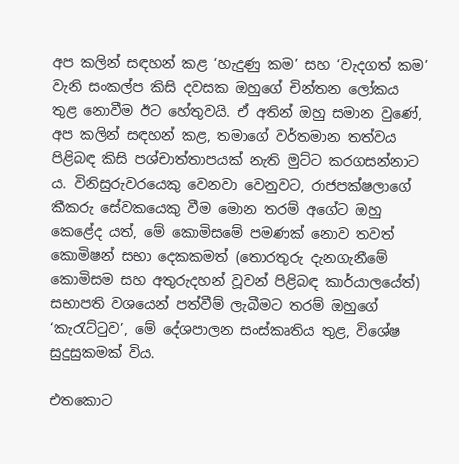අප කලින් සඳහන් කළ ‘හැදුණු කම’ සහ ‘වැදගත් කම’ වැනි සංකල්ප කිසි දවසක ඔහුගේ චින්තන ලෝකය තුළ නොවීම ඊට හේතුවයි. ඒ අතින් ඔහු සමාන වුණේ, අප කලින් සඳහන් කළ, තමාගේ වර්තමාන තත්වය පිළිබඳ කිසි පශ්චාත්තාපයක් නැති මුට්ට කරගසන්නාට ය. විනිසුරුවරයෙකු වෙනවා වෙනුවට, රාජපක්ෂලාගේ කීකරු සේවකයෙකු වීම මොන තරම් අගේට ඔහු කෙළේද යත්, මේ කොමිසමේ පමණක් නොව තවත් කොමිෂන් සභා දෙකකමත් (තොරතුරු දැනගැනීමේ කොමිසම සහ අතුරුදහන් වූවන් පිළිබඳ කාර්යාලයේත්) සභාපති වශයෙන් පත්වීම් ලැබීමට තරම් ඔහුගේ ‘කැරැට්ටුව’, මේ දේශපාලන සංස්කෘතිය තුළ, විශේෂ සුදුසුකමක් විය.

එතකොට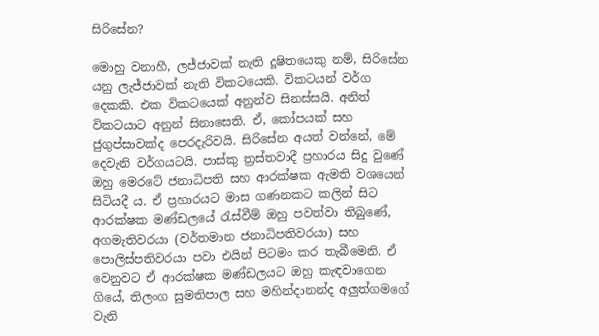සිරිසේන?

මොහු වනාහී, ලජ්ජාවක් නැති දූෂිතයෙකු නම්, සිරිසේන යනු ලැජ්ජාවක් නැති විකටයෙකි. විකටයන් වර්ග දෙකකි. එක විකටයෙක් අනුන්ව සිනස්සයි. අනිත් විකටයාට අනුන් සිනාසෙති. ඒ, කෝපයක් සහ ජුගුප්සාවක්ද පෙරදැරිවයි. සිරිසේන අයත් වන්නේ, මේ දෙවැනි වර්ගයටයි. පාස්කු ත්‍රස්තවාදී ප්‍රහාරය සිදු වුණේ ඔහු මෙරටේ ජනාධිපති සහ ආරක්ෂක ඇමති වශයෙන් සිටියදී ය. ඒ ප්‍රහාරයට මාස ගණනකට කලින් සිට ආරක්ෂක මණ්ඩලයේ රැස්වීම් ඔහු පවත්වා තිබුණේ, අගමැතිවරයා (වර්තමාන ජනාධිපතිවරයා) සහ පොලිස්පතිවරයා පවා එයින් පිටමං කර තැබීමෙනි. ඒ වෙනුවට ඒ ආරක්ෂක මණ්ඩලයට ඔහු කැඳවාගෙන ගියේ, තිලංග සුමතිපාල සහ මහින්දානන්ද අලුත්ගමගේ වැනි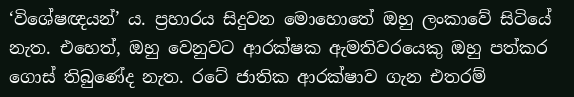‘විශේෂඥයන්’ ය. ප්‍රහාරය සිදුවන මොහොතේ ඔහු ලංකාවේ සිටියේ නැත. එහෙත්, ඔහු වෙනුවට ආරක්ෂක ඇමතිවරයෙකු ඔහු පත්කර ගොස් තිබුණේද නැත. රටේ ජාතික ආරක්ෂාව ගැන එතරම්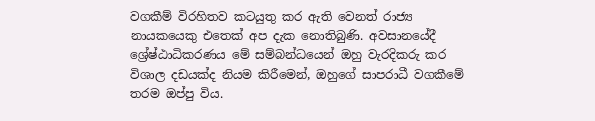වගකීම් විරහිතව කටයුතු කර ඇති වෙනත් රාජ්‍ය නායකයෙකු එතෙක් අප දැක නොතිබුණි. අවසානයේදී ශ්‍රේෂ්ඨාධිකරණය මේ සම්බන්ධයෙන් ඔහු වැරදිකරු කර විශාල දඩයක්ද නියම කිරීමෙන්, ඔහුගේ සාපරාධී වගකීමේ තරම ඔප්පු විය.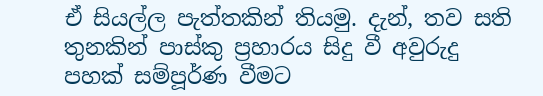ඒ සියල්ල පැත්තකින් තියමු. දැන්, තව සති තුනකින් පාස්කු ප්‍රහාරය සිදු වී අවුරුදු පහක් සම්පූර්ණ වීමට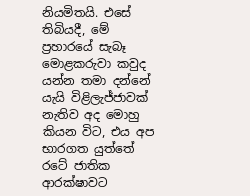නියමිතයි. එසේ තිබියදී, මේ ප්‍රහාරයේ සැබෑ මොළකරුවා කවුද යන්න තමා දන්නේ යැයි විළිලැජ්ජාවක් නැතිව අද මොහු කියන විට, එය අප භාරගත යුත්තේ රටේ ජාතික ආරක්ෂාවට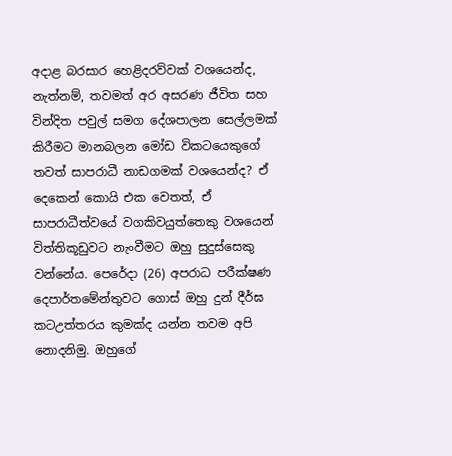අදාළ බරසාර හෙළිදරව්වක් වශයෙන්ද, නැත්නම්, තවමත් අර අසරණ ජීවිත සහ වින්දිත පවුල් සමග දේශපාලන සෙල්ලමක් කිරීමට මානබලන මෝඩ විකටයෙකුගේ තවත් සාපරාධී නාඩගමක් වශයෙන්ද? ඒ දෙකෙන් කොයි එක වෙතත්, ඒ සාපරාධීත්වයේ වගකිවයුත්තෙකු වශයෙන් විත්තිකූඩුවට නැංවීමට ඔහු සුදුස්සෙකු වන්නේය. පෙරේදා (26) අපරාධ පරීක්ෂණ දෙපාර්තමේන්තුවට ගොස් ඔහු දුන් දීර්ඝ කටඋත්තරය කුමක්ද යන්න තවම අපි නොදනිමු. ඔහුගේ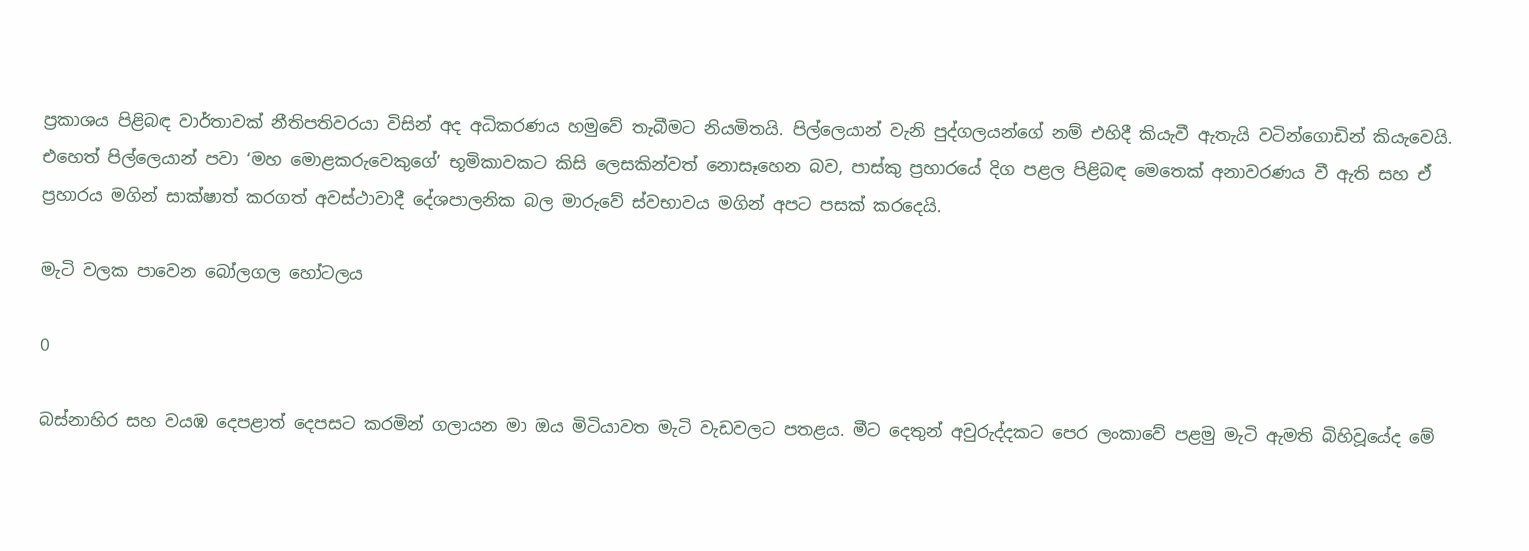ප්‍රකාශය පිළිබඳ වාර්තාවක් නීතිපතිවරයා විසින් අද අධිකරණය හමුවේ තැබීමට නියමිතයි. පිල්ලෙයාන් වැනි පුද්ගලයන්ගේ නම් එහිදී කියැවී ඇතැයි වටින්ගොඩින් කියැවෙයි. එහෙත් පිල්ලෙයාන් පවා ‘මහ මොළකරුවෙකුගේ’ භූමිකාවකට කිසි ලෙසකින්වත් නොසෑහෙන බව, පාස්කු ප්‍රහාරයේ දිග පළල පිළිබඳ මෙතෙක් අනාවරණය වී ඇති සහ ඒ ප්‍රහාරය මගින් සාක්ෂාත් කරගත් අවස්ථාවාදී දේශපාලනික බල මාරුවේ ස්වභාවය මගින් අපට පසක් කරදෙයි.

මැටි වලක පාවෙන බෝලගල හෝටලය

0

බස්නාහිර සහ වයඹ දෙපළාත් දෙපසට කරමින් ගලායන මා ඔය මිටියාවත මැටි වැඩවලට පතළය. මීට දෙතුන් අවුරුද්දකට පෙර ලංකාවේ පළමු මැටි ඇමති බිහිවූයේද මේ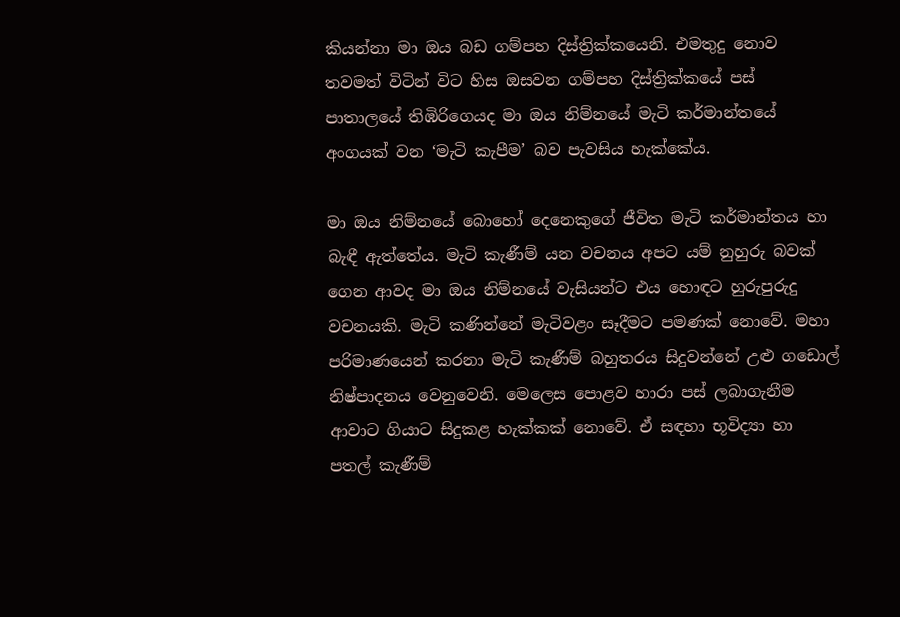කියන්නා මා ඔය බඩ ගම්පහ දිස්ත්‍රික්කයෙනි. එමතුදු නොව තවමත් විටින් විට හිස ඔසවන ගම්පහ දිස්ත්‍රික්කයේ පස් පාතාලයේ තිඹිරිගෙයද මා ඔය නිම්නයේ මැටි කර්මාන්තයේ අංගයක් වන ‘මැටි කැපීම’ බව පැවසිය හැක්කේය.

මා ඔය නිම්නයේ බොහෝ දෙනෙකුගේ ජීවිත මැටි කර්මාන්තය හා බැඳී ඇත්තේය. මැටි කැණීම් යන වචනය අපට යම් නුහුරු බවක් ගෙන ආවද මා ඔය නිම්නයේ වැසියන්ට එය හොඳට හුරුපුරුදු වචනයකි. මැටි කණින්නේ මැටිවළං සෑදීමට පමණක් නොවේ. මහා පරිමාණයෙන් කරනා මැටි කැණීම් බහුතරය සිදුවන්නේ උළු ගඩොල් නිෂ්පාදනය වෙනුවෙනි. මෙලෙස පොළව හාරා පස් ලබාගැනීම ආවාට ගියාට සිදුකළ හැක්කක් නොවේ. ඒ සඳහා භූවිද්‍යා හා පතල් කැණීම්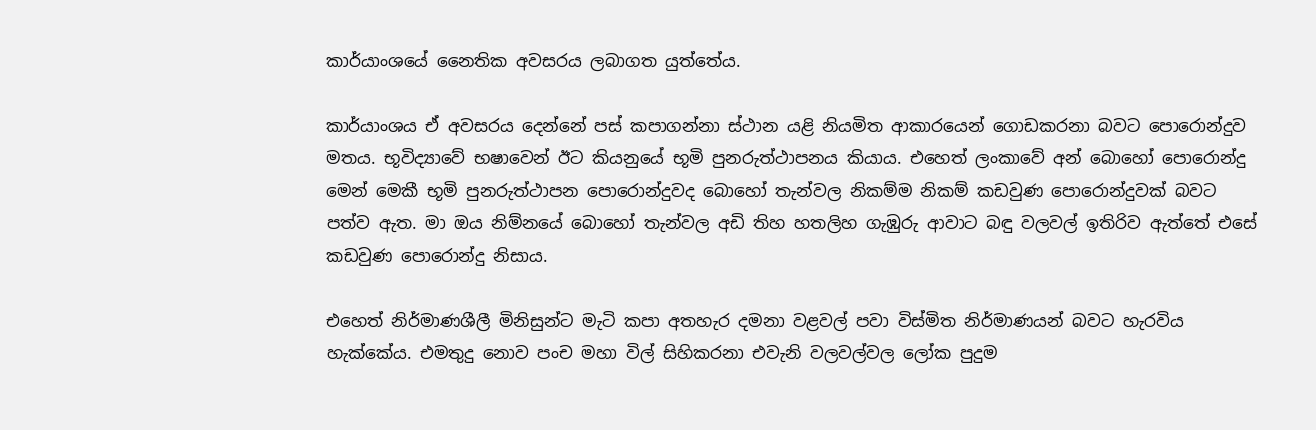කාර්යාංශයේ නෛතික අවසරය ලබාගත යුත්තේය.

කාර්යාංශය ඒ අවසරය දෙන්නේ පස් කපාගන්නා ස්ථාන යළි නියමිත ආකාරයෙන් ගොඩකරනා බවට පොරොන්දුව මතය. භූවිද්‍යාවේ භෂාවෙන් ඊට කියනුයේ භූමි පුනරුත්ථාපනය කියාය. එහෙත් ලංකාවේ අන් බොහෝ පොරොන්දු මෙන් මෙකී භූමි පුනරුත්ථාපන පොරොන්දුවද බොහෝ තැන්වල නිකම්ම නිකම් කඩවුණ පොරොන්දුවක් බවට පත්ව ඇත. මා ඔය නිම්නයේ බොහෝ තැන්වල අඩි තිහ හතලිහ ගැඹුරු ආවාට බඳු වලවල් ඉතිරිව ඇත්තේ එසේ කඩවුණ පොරොන්දු නිසාය.

එහෙත් නිර්මාණශීලී මිනිසුන්ට මැටි කපා අතහැර දමනා වළවල් පවා විස්මිත නිර්මාණයන් බවට හැරවිය හැක්කේය. එමතුදු නොව පංච මහා විල් සිහිකරනා එවැනි වලවල්වල ලෝක පුදුම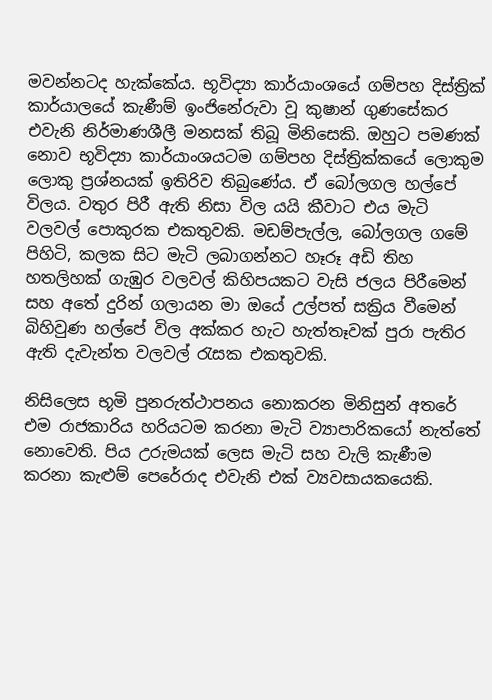මවන්නටද හැක්කේය. භූවිද්‍යා කාර්යාංශයේ ගම්පහ දිස්ත්‍රික් කාර්යාලයේ කැණීම් ඉංජිනේරුවා වූ කුෂාන් ගුණසේකර එවැනි නිර්මාණශීලී මනසක් තිබූ මිනිසෙකි. ඔහුට පමණක් නොව භූවිද්‍යා කාර්යාංශයටම ගම්පහ දිස්ත්‍රික්කයේ ලොකුම ලොකු ප්‍රශ්නයක් ඉතිරිව තිබුණේය. ඒ බෝලගල හල්පේ විලය. වතුර පිරී ඇති නිසා විල යයි කීවාට එය මැටි වලවල් පොකුරක එකතුවකි. මඩම්පැල්ල, බෝලගල ගමේ පිහිටි, කලක සිට මැටි ලබාගන්නට හෑරූ අඩි තිහ හතලිහක් ගැඹුර වලවල් කිහිපයකට වැසි ජලය පිරීමෙන් සහ අතේ දුරින් ගලායන මා ඔයේ උල්පත් සක්‍රිය වීමෙන් බිහිවුණ හල්පේ විල අක්කර හැට හැත්තෑවක් පුරා පැතිර ඇති දැවැන්ත වලවල් රැසක එකතුවකි.

නිසිලෙස භූමි පුනරුත්ථාපනය නොකරන මිනිසුන් අතරේ එම රාජකාරිය හරියටම කරනා මැටි ව්‍යාපාරිකයෝ නැත්තේ නොවෙති. පිය උරුමයක් ලෙස මැටි සහ වැලි කැණීම කරනා කැළුම් පෙරේරාද එවැනි එක් ව්‍යවසායකයෙකි.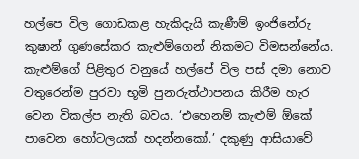හල්පෙ විල ගොඩකළ හැකිදැයි කැණීම් ඉංජිනේරු කුෂාන් ගුණසේකර කැළුම්ගෙන් නිකමට විමසන්නේය. කැළුම්ගේ පිළිතුර වනුයේ හල්පේ විල පස් දමා නොව වතුරෙන්ම පුරවා භූමි පුනරුත්ථාපනය කිරීම හැර වෙන විකල්ප නැති බවය. ‘එහෙනම් කැළුම් ඕකේ පාවෙන හෝටලයක් හදන්නකෝ.’ දකුණු ආසියාවේ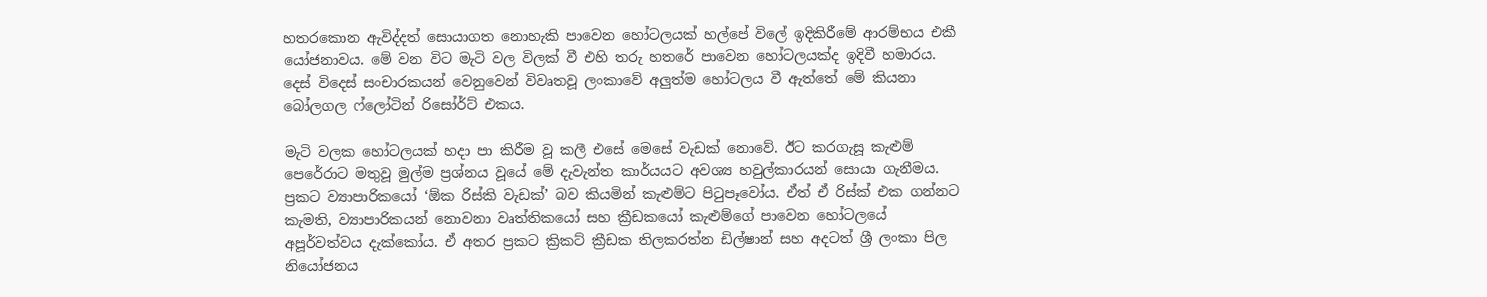හතරකොන ඇවිද්දත් සොයාගත නොහැකි පාවෙන හෝටලයක් හල්පේ විලේ ඉදිකිරීමේ ආරම්භය එකී යෝජනාවය. මේ වන විට මැටි වල විලක් වී එහි තරු හතරේ පාවෙන හෝටලයක්ද ඉදිවී හමාරය. දෙස් විදෙස් සංචාරකයන් වෙනුවෙන් විවෘතවූ ලංකාවේ අලුත්ම හෝටලය වී ඇත්තේ මේ කියනා බෝලගල ෆ්ලෝටින් රිසෝර්ට් එකය.

මැටි වලක හෝටලයක් හදා පා කිරීම වූ කලී එසේ මෙසේ වැඩක් නොවේ. ඊට කරගැසූ කැළුම් පෙරේරාට මතුවූ මුල්ම ප්‍රශ්නය වූයේ මේ දැවැන්ත කාර්යයට අවශ්‍ය හවුල්කාරයන් සොයා ගැනීමය. ප්‍රකට ව්‍යාපාරිකයෝ ‘ඕක රිස්කි වැඩක්’ බව කියමින් කැළුම්ට පිටුපෑවෝය. ඒත් ඒ රිස්ක් එක ගන්නට කැමති, ව්‍යාපාරිකයන් නොවනා වෘත්තිකයෝ සහ ක්‍රීඩකයෝ කැළුම්ගේ පාවෙන හෝටලයේ අපූර්වත්වය දැක්කෝය. ඒ අතර ප්‍රකට ක්‍රිකට් ක්‍රීඩක තිලකරත්න ඩිල්ෂාන් සහ අදටත් ශ්‍රී ලංකා පිල නියෝජනය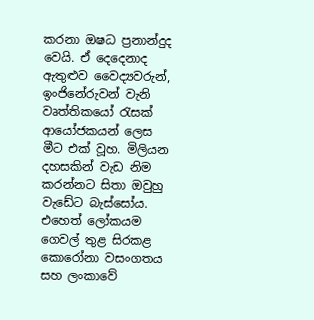කරනා ඔෂධ ප්‍රනාන්දුද වෙයි. ඒ දෙදෙනාද ඇතුළුව වෛද්‍යවරුන්, ඉංජිනේරුවන් වැනි වෘත්තිකයෝ රැසක් ආයෝජකයන් ලෙස මීට එක් වූහ. මිලියන දහසකින් වැඩ නිම කරන්නට සිතා ඔවුහු වැඩේට බැස්සෝය. එහෙත් ලෝකයම ගෙවල් තුළ සිරකළ කොරෝනා වසංගතය සහ ලංකාවේ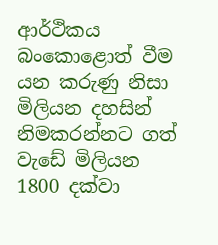ආර්ථිකය බංකොළොත් වීම යන කරුණු නිසා මිලියන දහසින් නිමකරන්නට ගත් වැඩේ මිලියන 1800 දක්වා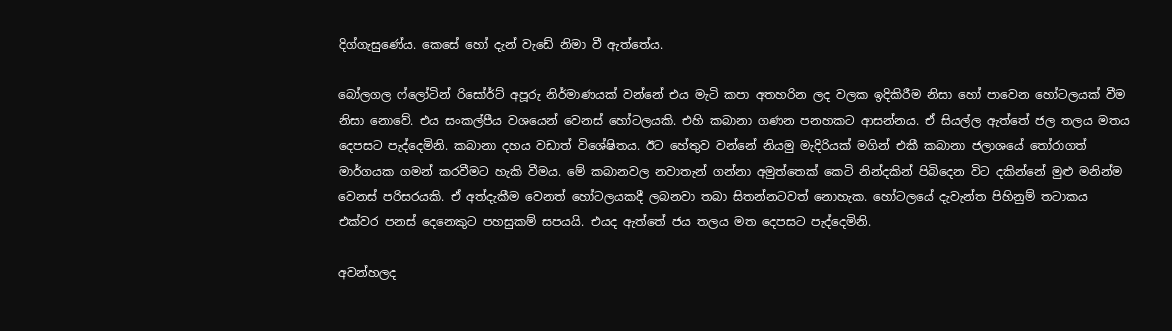දිග්ගැසුණේය. කෙසේ හෝ දැන් වැඩේ නිමා වී ඇත්තේය.

බෝලගල ෆ්ලෝටින් රිසෝර්ට් අපූරු නිර්මාණයක් වන්නේ එය මැටි කපා අතහරින ලද වලක ඉදිකිරීම නිසා හෝ පාවෙන හෝටලයක් වීම නිසා නොවේ. එය සංකල්පීය වශයෙන් වෙනස් හෝටලයකි. එහි කබානා ගණන පනහකට ආසන්නය. ඒ සියල්ල ඇත්තේ ජල තලය මතය දෙපසට පැද්දෙමිනි. කබානා දහය වඩාත් විශේෂිතය. ඊට හේතුව වන්නේ නියමු මැදිරියක් මගින් එකී කබානා ජලාශයේ තෝරාගත් මාර්ගයක ගමන් කරවීමට හැකි වීමය. මේ කබානවල නවාතැන් ගන්නා අමුත්තෙක් කෙටි නින්දකින් පිබිදෙන විට දකින්නේ මුළු මනින්ම වෙනස් පරිසරයකි. ඒ අත්දැකීම වෙනත් හෝටලයකදී ලබනවා තබා සිතන්නටවත් නොහැක. හෝටලයේ දැවැන්ත පිහිනුම් තටාකය එක්වර පනස් දෙනෙකුට පහසුකම් සපයයි. එයද ඇත්තේ ජය තලය මත දෙපසට පැද්දෙමිනි.

අවන්හලද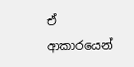ඒ ආකාරයෙන්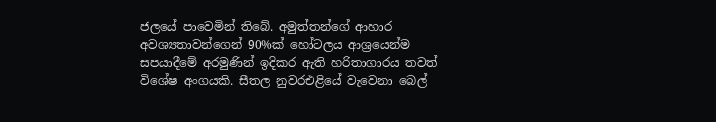ජලයේ පාවෙමින් තිබේ. අමුත්තන්ගේ ආහාර අවශ්‍යතාවන්ගෙන් 90%ක් හෝටලය ආශ්‍රයෙන්ම සපයාදීමේ අරමුණින් ඉදිකර ඇති හරිතාගාරය තවත් විශේෂ අංගයකි. සීතල නුවරඑළියේ වැවෙනා බෙල්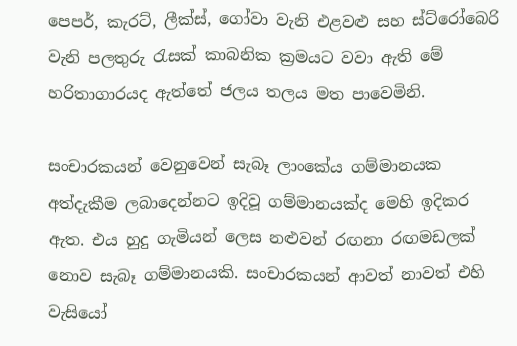පෙපර්, කැරට්, ලීක්ස්, ගෝවා වැනි එළවළු සහ ස්ට්රෝබෙරි වැනි පලතුරු රැසක් කාබනික ක්‍රමයට වවා ඇති මේ හරිතාගාරයද ඇත්තේ ජලය තලය මත පාවෙමිනි.

සංචාරකයන් වෙනුවෙන් සැබෑ ලාංකේය ගම්මානයක අත්දැකීම ලබාදෙන්නට ඉදිවූ ගම්මානයක්ද මෙහි ඉදිකර ඇත. එය හුදු ගැමියන් ලෙස නළුවන් රඟනා රඟමඩලක් නොව සැබෑ ගම්මානයකි. සංචාරකයන් ආවත් නාවත් එහි වැසියෝ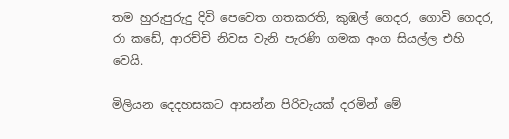තම හුරුපුරුදු දිවි පෙවෙත ගතකරති, කුඹල් ගෙදර, ගොවි ගෙදර, රා කඩේ, ආරච්චි නිවස වැනි පැරණි ගමක අංග සියල්ල එහි වෙයි.

මිලියන දෙදහසකට ආසන්න පිරිවැයක් දරමින් මේ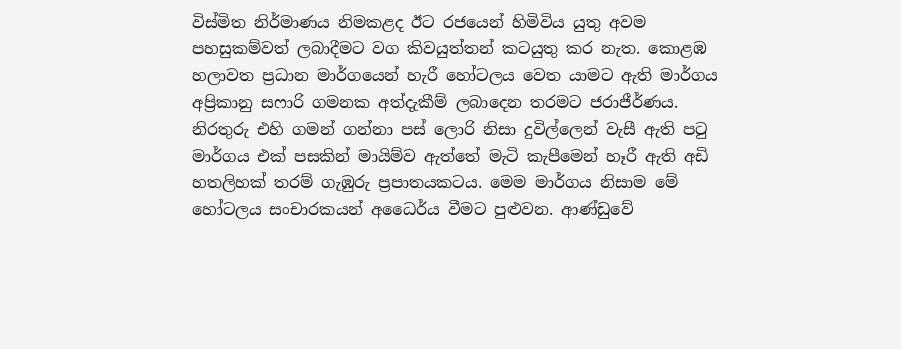විස්මිත නිර්මාණය නිමකළද ඊට රජයෙන් හිමිවිය යුතු අවම පහසුකම්වත් ලබාදීමට වග කිවයුත්තන් කටයුතු කර නැත. කොළඹ හලාවත ප්‍රධාන මාර්ගයෙන් හැරී හෝටලය වෙත යාමට ඇති මාර්ගය අප්‍රිකානු සෆාරි ගමනක අත්දැකීම් ලබාදෙන තරමට ජරාජීර්ණය. නිරතුරු එහි ගමන් ගන්නා පස් ලොරි නිසා දුවිල්ලෙන් වැසී ඇති පටු මාර්ගය එක් පසකින් මායිම්ව ඇත්තේ මැටි කැපීමෙන් හෑරී ඇති අඩි හතලිහක් තරම් ගැඹුරු ප්‍රපාතයකටය. මෙම මාර්ගය නිසාම මේ හෝටලය සංචාරකයන් අධෛර්ය වීමට පුළුවන. ආණ්ඩුවේ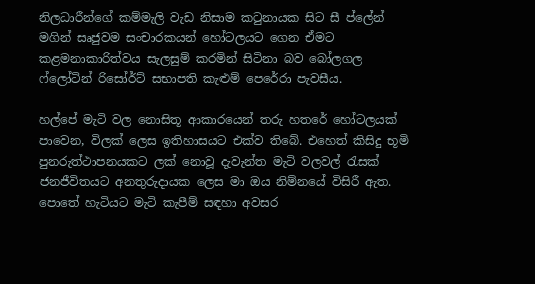නිලධාරීන්ගේ කම්මැලි වැඩ නිසාම කටුනායක සිට සී ප්ලේන් මගින් සෘජුවම සංචාරකයන් හෝටලයට ගෙන ඒමට කළමනාකාරිත්වය සැලසුම් කරමින් සිටිනා බව බෝලගල ෆ්ලෝටින් රිසෝර්ට් සභාපති කැළුම් පෙරේරා පැවසීය.

හල්පේ මැටි වල නොසිතූ ආකාරයෙන් තරු හතරේ හෝටලයක් පාවෙන, විලක් ලෙස ඉතිහාසයට එක්ව තිබේ. එහෙත් කිසිදු භූමි පුනරුත්ථාපනයකට ලක් නොවූ දැවැන්ත මැටි වලවල් රැසක් ජනජීවිතයට අනතුරුදායක ලෙස මා ඔය නිම්නයේ විසිරී ඇත. පොතේ හැටියට මැටි කැපීම් සඳහා අවසර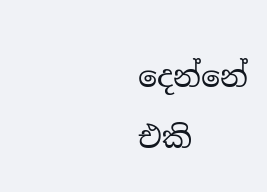දෙන්නේ එකි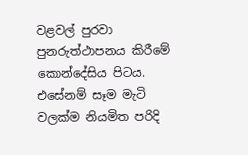වළවල් පුරවා පුනරුත්ථාපනය කිරීමේ කොන්දේසිය පිටය. එසේනම් සෑම මැටි වලක්ම නියමිත පරිදි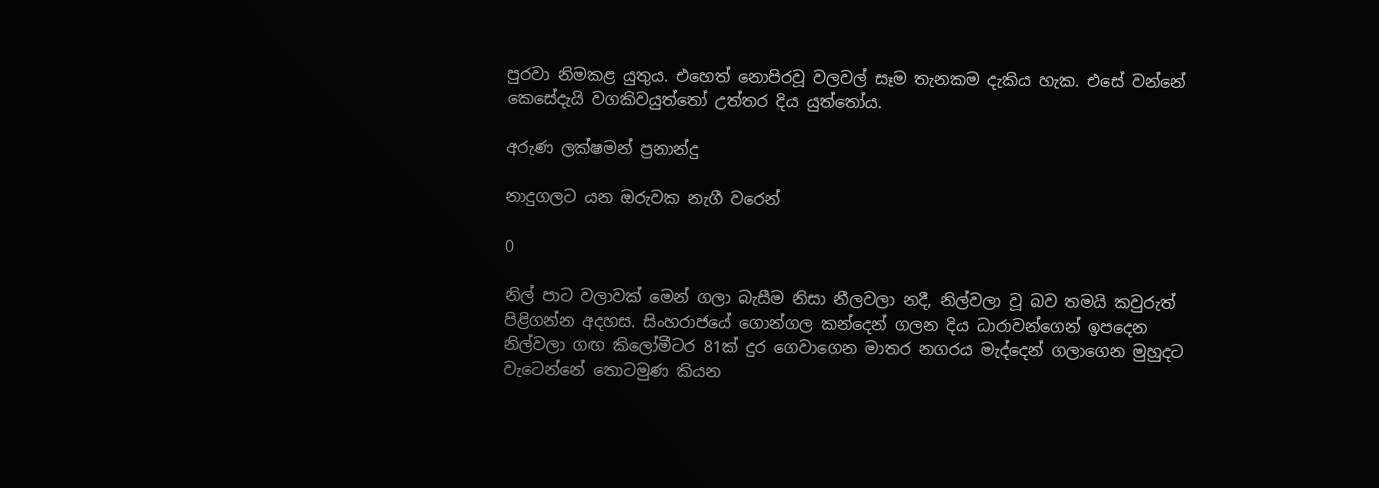පුරවා නිමකළ යුතුය. එහෙත් නොපිරවූ වලවල් සෑම තැනකම දැකිය හැක. එසේ වන්නේ කෙසේදැයි වගකිවයුත්තෝ උත්තර දිය යුත්තෝය.

අරුණ ලක්ෂමන් ප්‍රනාන්දු

නාදුගලට යන ඔරුවක නැගී වරෙන්

0

නිල් පාට වලාවක් මෙන් ගලා බැසීම නිසා නීලවලා නදී, නිල්වලා වූ බව තමයි කවුරුත් පිළිගන්න අදහස. සිංහරාජයේ ගොන්ගල කන්දෙන් ගලන දිය ධාරාවන්ගෙන් ඉපදෙන නිල්වලා ගඟ කිලෝමීටර 81ක් දුර ගෙවාගෙන මාතර නගරය මැද්දෙන් ගලාගෙන මුහුදට වැටෙන්නේ තොටමුණ කියන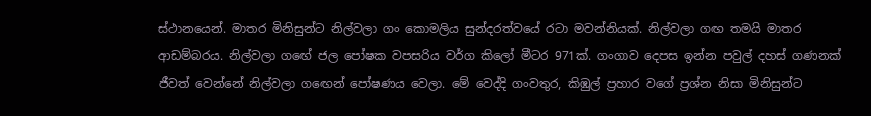ස්ථානයෙන්. මාතර මිනිසුන්ට නිල්වලා ගං කොමලිය සුන්දරත්වයේ රටා මවන්නියක්. නිල්වලා ගඟ තමයි මාතර ආඩම්බරය. නිල්වලා ගඟේ ජල පෝෂක වපසරිය වර්ග කිලෝ මීටර 971ක්. ගංගාව දෙපස ඉන්න පවුල් දහස් ගණනක් ජීවත් වෙන්නේ නිල්වලා ගඟෙන් පෝෂණය වෙලා. මේ වෙද්දි ගංවතුර, කිඹුල් ප්‍රහාර වගේ ප්‍රශ්න නිසා මිනිසුන්ට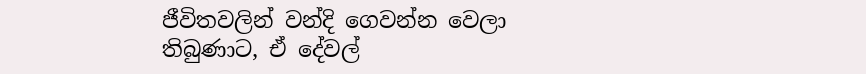ජීවිතවලින් වන්දි ගෙවන්න වෙලා තිබුණාට, ඒ දේවල්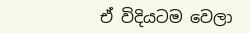ඒ විදියටම වෙලා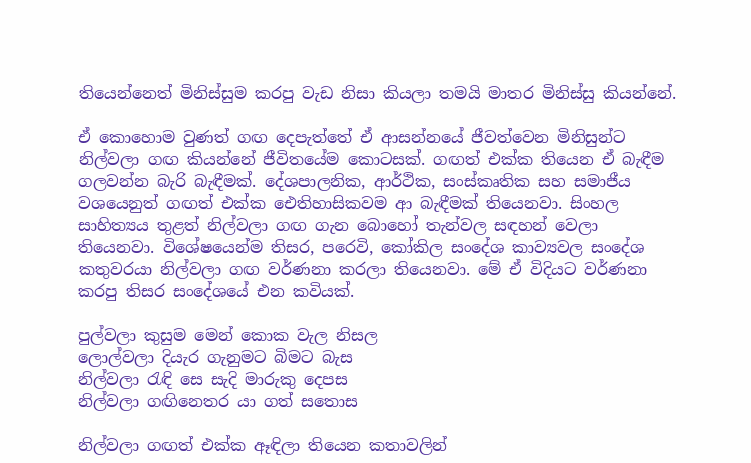තියෙන්නෙත් මිනිස්සුම කරපු වැඩ නිසා කියලා තමයි මාතර මිනිස්සු කියන්නේ.

ඒ කොහොම වුණත් ගඟ දෙපැත්තේ ඒ ආසන්නයේ ජීවත්වෙන මිනිසුන්ට නිල්වලා ගඟ කියන්නේ ජීවිතයේම කොටසක්. ගඟත් එක්ක තියෙන ඒ බැඳීම ගලවන්න බැරි බැඳීමක්. දේශපාලනික, ආර්ථික, සංස්කෘතික සහ සමාජීය වශයෙනුත් ගඟත් එක්ක ඓතිහාසිකවම ආ බැඳීමක් තියෙනවා. සිංහල සාහිත්‍යය තුළත් නිල්වලා ගඟ ගැන බොහෝ තැන්වල සඳහන් වෙලා තියෙනවා. විශේෂයෙන්ම තිසර, පරෙවි, කෝකිල සංදේශ කාව්‍යවල සංදේශ කතුවරයා නිල්වලා ගඟ වර්ණනා කරලා තියෙනවා. මේ ඒ විදියට වර්ණනා කරපු තිසර සංදේශයේ එන කවියක්.

පුල්වලා කුසුම මෙන් කොක වැල නිසල
ලොල්වලා දියැර ගැනුමට බිමට බැස
නිල්වලා රැඳි සෙ සැදි මාරුකු දෙපස
නිල්වලා ගඟිනෙතර යා ගත් සතොස

නිල්වලා ගඟත් එක්ක ඈඳිලා තියෙන කතාවලින්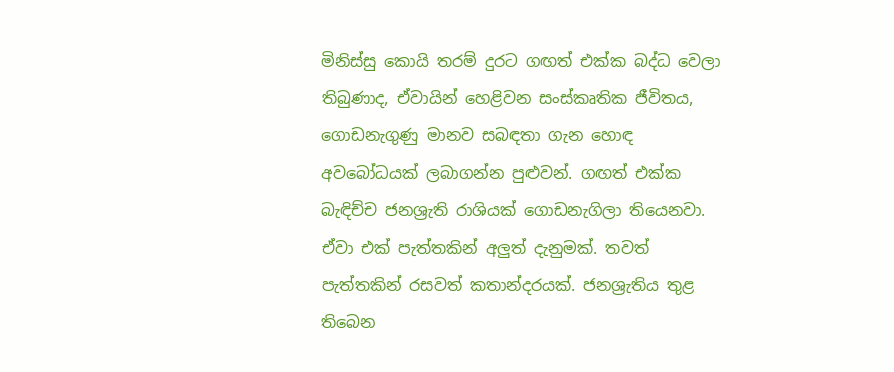මිනිස්සු කොයි තරම් දුරට ගඟත් එක්ක බද්ධ වෙලා තිබුණාද, ඒවායින් හෙළිවන සංස්කෘතික ජීවිතය, ගොඩනැගුණු මානව සබඳතා ගැන හොඳ අවබෝධයක් ලබාගන්න පුළුවන්. ගඟත් එක්ක බැඳිච්ච ජනශ්‍රැති රාශියක් ගොඩනැගිලා තියෙනවා. ඒවා එක් පැත්තකින් අලුත් දැනුමක්. තවත් පැත්තකින් රසවත් කතාන්දරයක්. ජනශ්‍රැතිය තුළ තිබෙන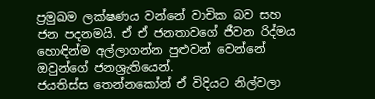ප්‍රමුඛම ලක්ෂණය වන්නේ වාචික බව සහ ජන පදනමයි. ඒ ඒ ජනතාවගේ ජීවන රිද්මය හොඳින්ම අල්ලාගන්න පුළුවන් වෙන්නේ ඔවුන්ගේ ජනශ්‍රැතියෙන්.
ජයතිස්ස තෙන්නකෝන් ඒ විදියට නිල්වලා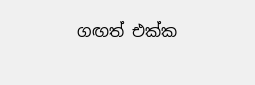ගඟත් එක්ක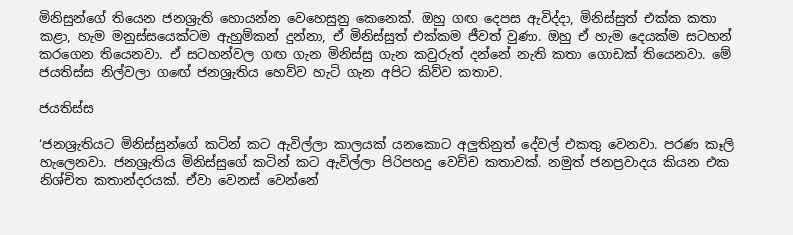මිනිසුන්ගේ තියෙන ජනශ්‍රැති හොයන්න වෙහෙසුනු කෙනෙක්. ඔහු ගඟ දෙපස ඇවිද්දා, මිනිස්සුත් එක්ක කතා කළා, හැම මනුස්සයෙක්ටම ඇහුම්කන් දුන්නා, ඒ මිනිස්සුත් එක්කම ජීවත් වුණා. ඔහු ඒ හැම දෙයක්ම සටහන් කරගෙන තියෙනවා. ඒ සටහන්වල ගඟ ගැන මිනිස්සු ගැන කවුරුත් දන්නේ නැති කතා ගොඩක් තියෙනවා. මේ ජයතිස්ස නිල්වලා ගඟේ ජනශ්‍රැතිය හෙව්ව හැටි ගැන අපිට කිව්ව කතාව.

ජයතිස්ස

‘ජනශ්‍රැතියට මිනිස්සුන්ගේ කටින් කට ඇවිල්ලා කාලයක් යනකොට අලුතිනුත් දේවල් එකතු වෙනවා. පරණ කෑලි හැලෙනවා. ජනශ්‍රැතිය මිනිස්සුගේ කටින් කට ඇවිල්ලා පිරිපහදු වෙච්ච කතාවක්. නමුත් ජනප්‍රවාදය කියන එක නිශ්චිත කතාන්දරයක්. ඒවා වෙනස් වෙන්නේ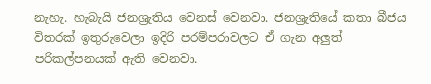නැහැ. හැබැයි ජනශ්‍රැතිය වෙනස් වෙනවා. ජනශ්‍රැතියේ කතා බීජය විතරක් ඉතුරුවෙලා ඉදිරි පරම්පරාවලට ඒ ගැන අලුත් පරිකල්පනයක් ඇති වෙනවා.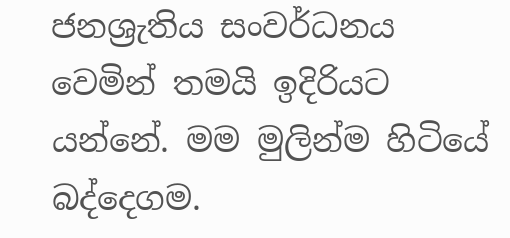ජනශ්‍රැතිය සංවර්ධනය වෙමින් තමයි ඉදිරියට යන්නේ. මම මුලින්ම හිටියේ බද්දෙගම.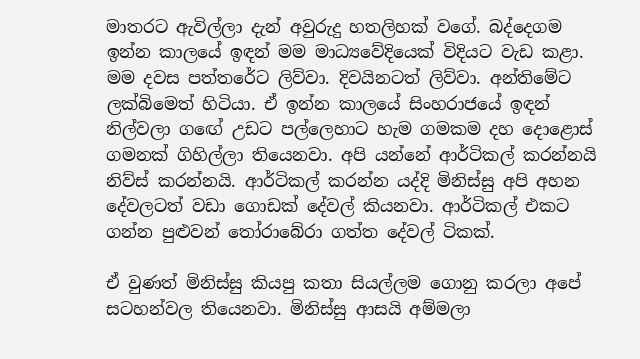මාතරට ඇවිල්ලා දැන් අවුරුදු හතලිහක් වගේ. බද්දෙගම ඉන්න කාලයේ ඉඳන් මම මාධ්‍යවේදියෙක් විදියට වැඩ කළා. මම දවස පත්තරේට ලිව්වා. දිවයිනටත් ලිව්වා. අන්තිමේට ලක්බිමෙත් හිටියා. ඒ ඉන්න කාලයේ සිංහරාජයේ ඉඳන් නිල්වලා ගඟේ උඩට පල්ලෙහාට හැම ගමකම දහ දොළොස් ගමනක් ගිහිල්ලා තියෙනවා. අපි යන්නේ ආර්ටිකල් කරන්නයි නිව්ස් කරන්නයි. ආර්ටිකල් කරන්න යද්දි මිනිස්සු අපි අහන දේවලටත් වඩා ගොඩක් දේවල් කියනවා. ආර්ටිකල් එකට ගන්න පුළුවන් තෝරාබේරා ගත්ත දේවල් ටිකක්.

ඒ වුණත් මිනිස්සු කියපු කතා සියල්ලම ගොනු කරලා අපේ සටහන්වල තියෙනවා. මිනිස්සු ආසයි අම්මලා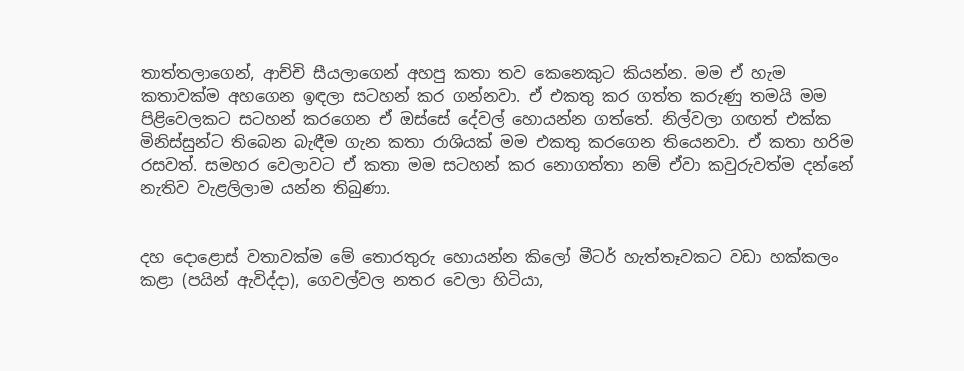තාත්තලාගෙන්, ආච්චි සීයලාගෙන් අහපු කතා තව කෙනෙකුට කියන්න. මම ඒ හැම කතාවක්ම අහගෙන ඉඳලා සටහන් කර ගන්නවා. ඒ එකතු කර ගත්ත කරුණු තමයි මම පිළිවෙලකට සටහන් කරගෙන ඒ ඔස්සේ දේවල් හොයන්න ගත්තේ. නිල්වලා ගඟත් එක්ක මිනිස්සුන්ට තිබෙන බැඳීම ගැන කතා රාශියක් මම එකතු කරගෙන තියෙනවා. ඒ කතා හරිම රසවත්. සමහර වෙලාවට ඒ කතා මම සටහන් කර නොගත්තා නම් ඒවා කවුරුවත්ම දන්නේ නැතිව වැළලිලාම යන්න තිබුණා.


දහ දොළොස් වතාවක්ම මේ තොරතුරු හොයන්න කිලෝ මීටර් හැත්තෑවකට වඩා හක්කලං කළා (පයින් ඇවිද්දා), ගෙවල්වල නතර වෙලා හිටියා,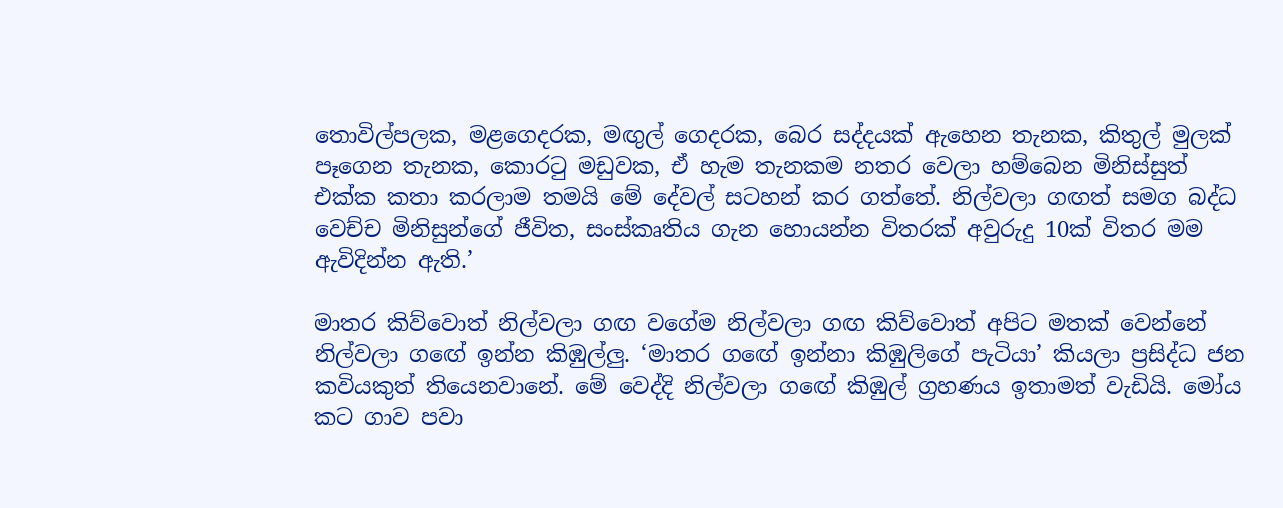තොවිල්පලක, මළගෙදරක, මඟුල් ගෙදරක, බෙර සද්දයක් ඇහෙන තැනක, කිතුල් මුලක් පෑගෙන තැනක, කොරටු මඩුවක, ඒ හැම තැනකම නතර වෙලා හම්බෙන මිනිස්සුත් එක්ක කතා කරලාම තමයි මේ දේවල් සටහන් කර ගත්තේ. නිල්වලා ගඟත් සමග බද්ධ වෙච්ච මිනිසුන්ගේ ජීවිත, සංස්කෘතිය ගැන හොයන්න විතරක් අවුරුදු 10ක් විතර මම ඇවිදින්න ඇති.’

මාතර කිව්වොත් නිල්වලා ගඟ වගේම නිල්වලා ගඟ කිව්වොත් අපිට මතක් වෙන්නේ නිල්වලා ගඟේ ඉන්න කිඹුල්ලු. ‘මාතර ගඟේ ඉන්නා කිඹුලිගේ පැටියා’ කියලා ප්‍රසිද්ධ ජන කවියකුත් තියෙනවානේ. මේ වෙද්දි නිල්වලා ගඟේ කිඹුල් ග්‍රහණය ඉතාමත් වැඩියි. මෝය කට ගාව පවා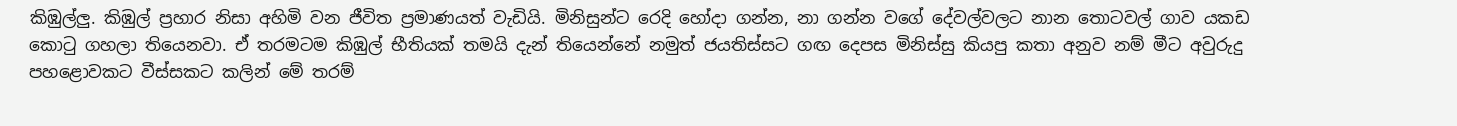කිඹුල්ලු. කිඹුල් ප්‍රහාර නිසා අහිමි වන ජීවිත ප්‍රමාණයත් වැඩියි. මිනිසුන්ට රෙදි හෝදා ගන්න, නා ගන්න වගේ දේවල්වලට නාන තොටවල් ගාව යකඩ කොටු ගහලා තියෙනවා. ඒ තරමටම කිඹුල් භීතියක් තමයි දැන් තියෙන්නේ නමුත් ජයතිස්සට ගඟ දෙපස මිනිස්සු කියපු කතා අනුව නම් මීට අවුරුදු පහළොවකට වීස්සකට කලින් මේ තරම්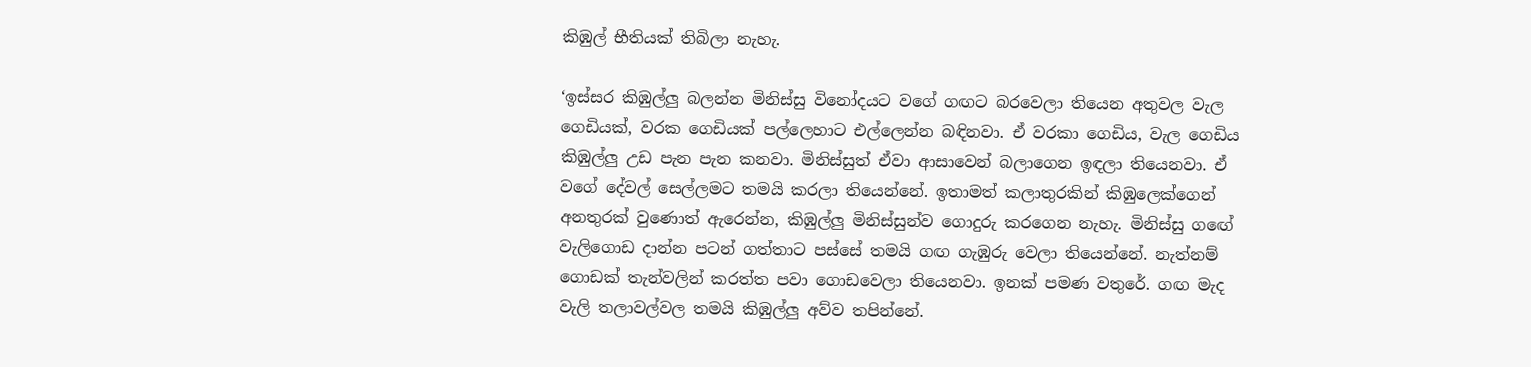කිඹුල් භීතියක් තිබිලා නැහැ.

‘ඉස්සර කිඹුල්ලු බලන්න මිනිස්සු විනෝදයට වගේ ගඟට බරවෙලා තියෙන අතුවල වැල ගෙඩියක්, වරක ගෙඩියක් පල්ලෙහාට එල්ලෙන්න බඳිනවා. ඒ වරකා ගෙඩිය, වැල ගෙඩිය කිඹුල්ලු උඩ පැන පැන කනවා. මිනිස්සුත් ඒවා ආසාවෙන් බලාගෙන ඉඳලා තියෙනවා. ඒ වගේ දේවල් සෙල්ලමට තමයි කරලා තියෙන්නේ. ඉතාමත් කලාතුරකින් කිඹුලෙක්ගෙන් අනතුරක් වුණොත් ඇරෙන්න, කිඹුල්ලු මිනිස්සුන්ව ගොදුරු කරගෙන නැහැ. මිනිස්සු ගඟේ වැලිගොඩ දාන්න පටන් ගත්තාට පස්සේ තමයි ගඟ ගැඹුරු වෙලා තියෙන්නේ. නැත්නම් ගොඩක් තැන්වලින් කරත්ත පවා ගොඩවෙලා තියෙනවා. ඉනක් පමණ වතුරේ. ගඟ මැද වැලි තලාවල්වල තමයි කිඹුල්ලු අව්ව තපින්නේ.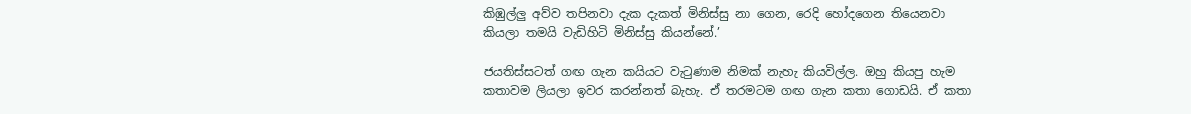කිඹුල්ලු අව්ව තපිනවා දැක දැකත් මිනිස්සු නා ගෙන, රෙදි හෝදගෙන තියෙනවා කියලා තමයි වැඩිහිටි මිනිස්සු කියන්නේ.’

ජයතිස්සටත් ගඟ ගැන කයියට වැටුණාම නිමක් නැහැ කියවිල්ල. ඔහු කියපු හැම කතාවම ලියලා ඉවර කරන්නත් බැහැ. ඒ තරමටම ගඟ ගැන කතා ගොඩයි. ඒ කතා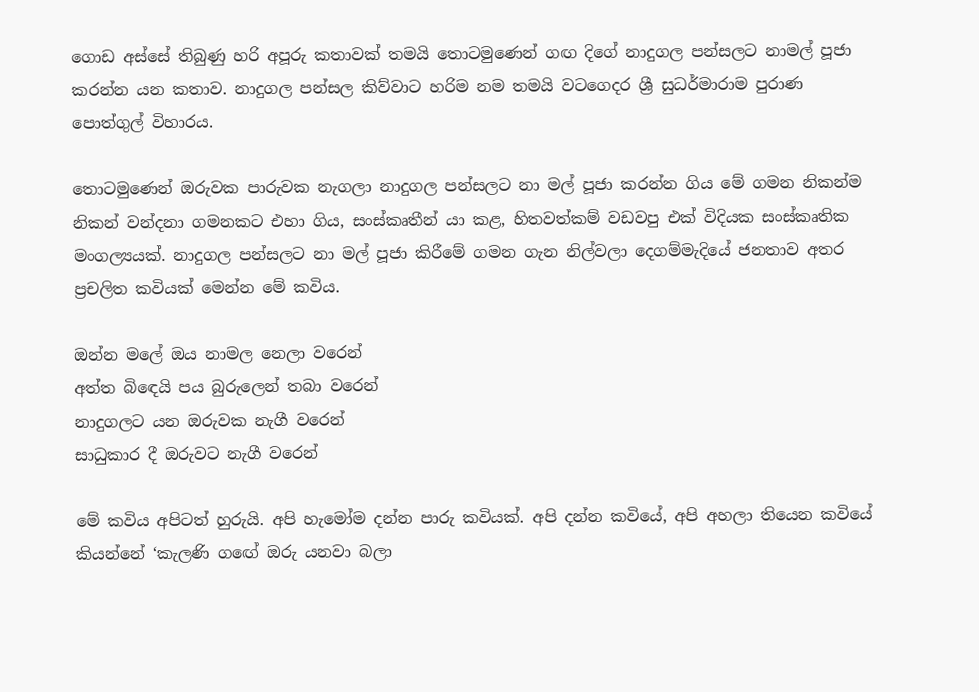ගොඩ අස්සේ තිබුණු හරි අපූරු කතාවක් තමයි තොටමුණෙන් ගඟ දිගේ නාදුගල පන්සලට නාමල් පූජා කරන්න යන කතාව. නාදුගල පන්සල කිව්වාට හරිම නම තමයි වටගෙදර ශ්‍රී සුධර්මාරාම පුරාණ පොත්ගුල් විහාරය.

තොටමුණෙන් ඔරුවක පාරුවක නැගලා නාදුගල පන්සලට නා මල් පූජා කරන්න ගිය මේ ගමන නිකන්ම නිකන් වන්දනා ගමනකට එහා ගිය, සංස්කෘතීන් යා කළ, හිතවත්කම් වඩවපු එක් විදියක සංස්කෘතික මංගල්‍යයක්. නාදුගල පන්සලට නා මල් පූජා කිරීමේ ගමන ගැන නිල්වලා දෙගම්මැදියේ ජනතාව අතර ප්‍රචලිත කවියක් මෙන්න මේ කවිය.

ඔන්න මලේ ඔය නාමල නෙලා වරෙන්
අත්ත බිඳෙයි පය බුරුලෙන් තබා වරෙන්
නාදුගලට යන ඔරුවක නැගී වරෙන්
සාධුකාර දී ඔරුවට නැගී වරෙන්

මේ කවිය අපිටත් හුරුයි. අපි හැමෝම දන්න පාරු කවියක්. අපි දන්න කවියේ, අපි අහලා තියෙන කවියේ කියන්නේ ‘කැලණි ගඟේ ඔරු යනවා බලා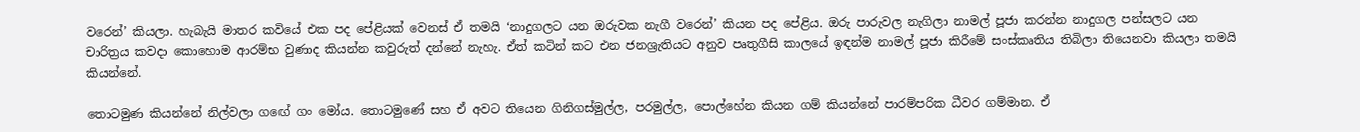වරෙන්’ කියලා. හැබැයි මාතර කවියේ එක පද පේළියක් වෙනස් ඒ තමයි ‘නාදුගලට යන ඔරුවක නැගී වරෙන්’ කියන පද පේළිය. ඔරු පාරුවල නැගිලා නාමල් පූජා කරන්න නාදුගල පන්සලට යන චාරිත්‍රය කවදා කොහොම ආරම්භ වුණාද කියන්න කවුරුත් දන්නේ නැහැ. ඒත් කටින් කට එන ජනශ්‍රැතියට අනුව පෘතුගීසි කාලයේ ඉඳන්ම නාමල් පූජා කිරීමේ සංස්කෘතිය තිබිලා තියෙනවා කියලා තමයි කියන්නේ.

තොටමුණ කියන්නේ නිල්වලා ගඟේ ගං මෝය. තොටමුණේ සහ ඒ අවට තියෙන ගිනිගස්මුල්ල, පරමුල්ල, පොල්හේන කියන ගම් කියන්නේ පාරම්පරික ධීවර ගම්මාන. ඒ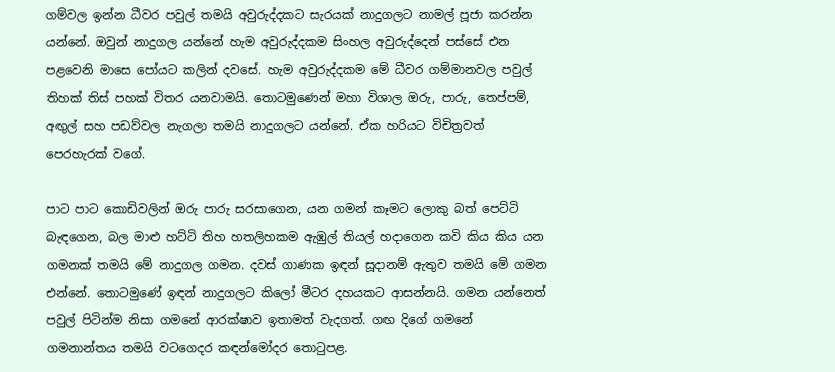ගම්වල ඉන්න ධීවර පවුල් තමයි අවුරුද්දකට සැරයක් නාදුගලට නාමල් පූජා කරන්න යන්නේ. ඔවුන් නාදුගල යන්නේ හැම අවුරුද්දකම සිංහල අවුරුද්දෙන් පස්සේ එන පළවෙනි මාසෙ පෝයට කලින් දවසේ. හැම අවුරුද්දකම මේ ධීවර ගම්මානවල පවුල් තිහක් තිස් පහක් විතර යනවාමයි. තොටමුණෙන් මහා විශාල ඔරු, පාරු, තෙප්පම්, අඟුල් සහ පඩව්වල නැගලා තමයි නාදුගලට යන්නේ. ඒක හරියට විචිත්‍රවත් පෙරහැරක් වගේ.

පාට පාට කොඩිවලින් ඔරු පාරු සරසාගෙන, යන ගමන් කෑමට ලොකු බත් පෙට්ටි බැඳගෙන, බල මාළු හට්ටි තිහ හතලිහකම ඇඹුල් තියල් හදාගෙන කවි කිය කිය යන ගමනක් තමයි මේ නාදුගල ගමන. දවස් ගාණක ඉඳන් සූදානම් ඇතුව තමයි මේ ගමන එන්නේ. තොටමුණේ ඉඳන් නාදුගලට කිලෝ මීටර දහයකට ආසන්නයි. ගමන යන්නෙත් පවුල් පිටින්ම නිසා ගමනේ ආරක්ෂාව ඉතාමත් වැදගත්. ගඟ දිගේ ගමනේ ගමනාන්තය තමයි වටගෙදර කඳන්මෝදර තොටුපළ.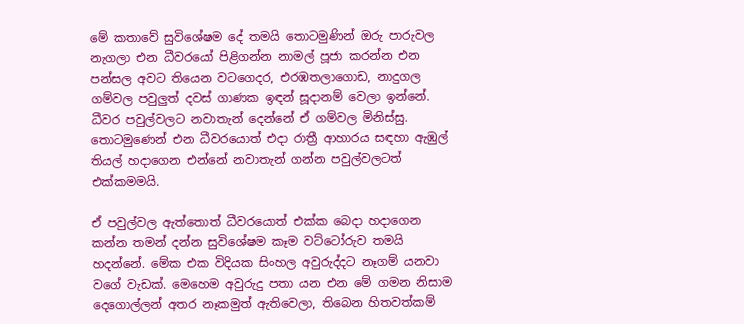මේ කතාවේ සුවිශේෂම දේ තමයි තොටමුණින් ඔරු පාරුවල නැගලා එන ධීවරයෝ පිළිගන්න නාමල් පූජා කරන්න එන පන්සල අවට තියෙන වටගෙදර, එරඹතලාගොඩ, නාදුගල ගම්වල පවුලුත් දවස් ගාණක ඉඳන් සූදානම් වෙලා ඉන්නේ. ධීවර පවුල්වලට නවාතැන් දෙන්නේ ඒ ගම්වල මිනිස්සු. තොටමුණෙන් එන ධීවරයොත් එදා රාත්‍රී ආහාරය සඳහා ඇඹුල් තියල් හදාගෙන එන්නේ නවාතැන් ගන්න පවුල්වලටත් එක්කමමයි.

ඒ පවුල්වල ඇත්තොත් ධීවරයොත් එක්ක බෙදා හදාගෙන කන්න තමන් දන්න සුවිශේෂම කෑම වට්ටෝරුව තමයි හදන්නේ. මේක එක විදියක සිංහල අවුරුද්දට නෑගම් යනවා වගේ වැඩක්. මෙහෙම අවුරුදු පතා යන එන මේ ගමන නිසාම දෙගොල්ලන් අතර නෑකමුත් ඇතිවෙලා, තිබෙන හිතවත්කම්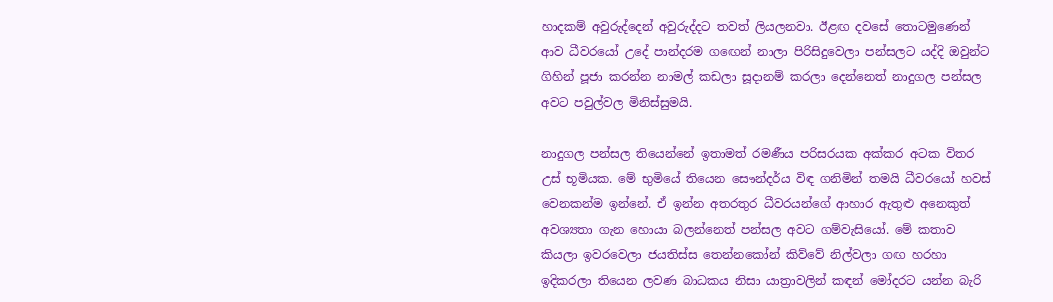හාදකම් අවුරුද්දෙන් අවුරුද්දට තවත් ලියලනවා. ඊළඟ දවසේ තොටමුණෙන් ආව ධීවරයෝ උදේ පාන්දරම ගඟෙන් නාලා පිරිසිදුවෙලා පන්සලට යද්දි ඔවුන්ට ගිහින් පූජා කරන්න නාමල් කඩලා සූදානම් කරලා දෙන්නෙත් නාදුගල පන්සල අවට පවුල්වල මිනිස්සුමයි.

නාදුගල පන්සල තියෙන්නේ ඉතාමත් රමණීය පරිසරයක අක්කර අටක විතර උස් භූමියක. මේ භුමියේ තියෙන සෞන්දර්ය විඳ ගනිමින් තමයි ධීවරයෝ හවස් වෙනකන්ම ඉන්නේ. ඒ ඉන්න අතරතුර ධීවරයන්ගේ ආහාර ඇතුළු අනෙකුත් අවශ්‍යතා ගැන හොයා බලන්නෙත් පන්සල අවට ගම්වැසියෝ. මේ කතාව කියලා ඉවරවෙලා ජයතිස්ස තෙන්නකෝන් කිව්වේ නිල්වලා ගඟ හරහා ඉදිකරලා තියෙන ලවණ බාධකය නිසා යාත්‍රාවලින් කඳන් මෝදරට යන්න බැරි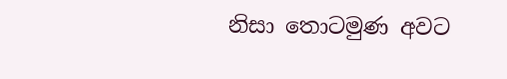නිසා තොටමුණ අවට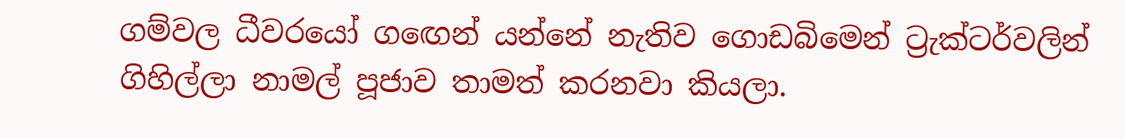ගම්වල ධීවරයෝ ගඟෙන් යන්නේ නැතිව ගොඩබිමෙන් ට්‍රැක්ටර්වලින් ගිහිල්ලා නාමල් පූජාව තාමත් කරනවා කියලා.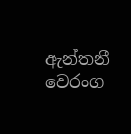ඇන්තනී වෙරංග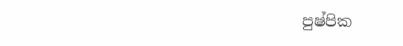පුෂ්පික